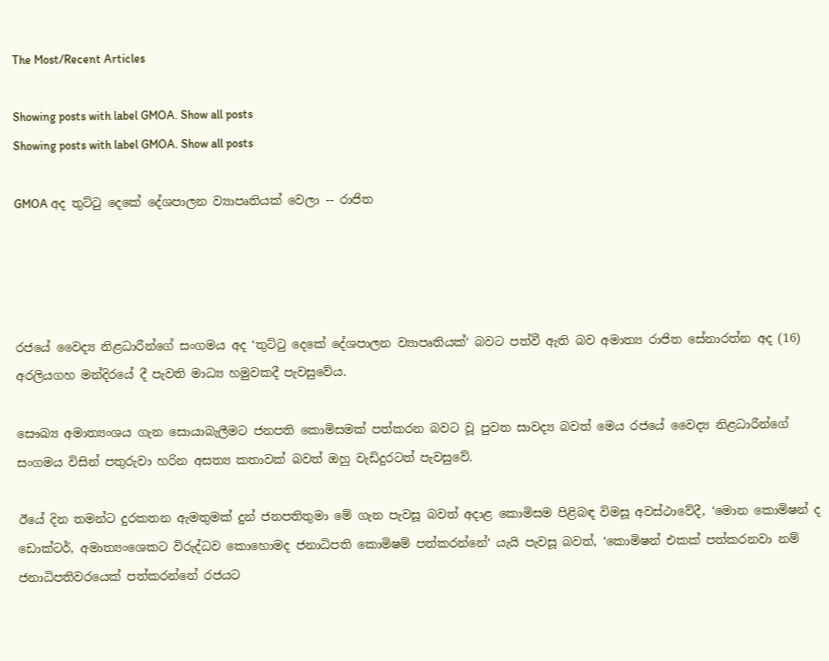The Most/Recent Articles

Showing posts with label GMOA. Show all posts
Showing posts with label GMOA. Show all posts

GMOA අද තුට්ටු දෙකේ දේශපාලන ව්‍යාපෘතියක් වෙලා -- රාජිත




රජයේ වෛද්‍ය නිළධාරීන්ගේ සංගමය අද ‘තුට්ටු දෙකේ දේශපාලන ව්‍යාපෘතියක්‘ බවට පත්වී ඇති බව අමාත්‍ය රාජිත සේනාරත්න අද (16) අරලියගහ මන්දිරයේ දී පැවති මාධ්‍ය හමුවකදී පැවසුවේය.

සෞඛ්‍ය අමාත්‍යංශය ගැන සොයාබැලීමට ජනපති කොමිසමක් පත්කරන බවට වූ පුවත සාවද්‍ය බවත් මෙය රජයේ වෛද්‍ය නිළධාරීන්ගේ සංගමය විසින් පතුරුවා හරින අසත්‍ය කතාවක් බවත් ඔහු වැඩිදුරටත් පැවසුවේ.

ඊයේ දින තමන්ට දුරකතන ඇමතුමක් දුන් ජනපතිතුමා මේ ගැන පැවසූ බවත් අදාළ කොමිසම පිළිබඳ විමසූ අවස්ථාවේදී, ‘මොන කොමිෂන් ද ඩොක්ටර්, අමාත්‍යංශෙකට විරුද්ධව කොහොමද ජනාධිපති කොමිෂම් පත්කරන්නේ‘ යැයි පැවසූ බවත්, ‘කොමිෂන් එකක් පත්කරනවා නම් ජනාධිපතිවරයෙක් පත්කරන්නේ රජයට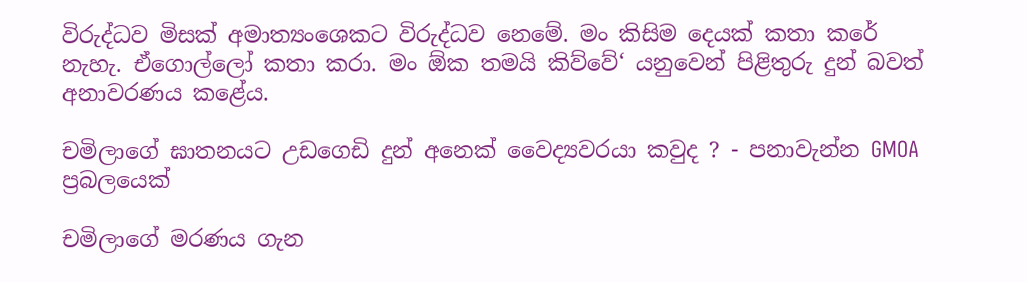විරුද්ධව මිසක් අමාත්‍යංශෙකට විරුද්ධව නෙමේ. මං කිසිම දෙයක් කතා කරේ නැහැ. ඒගොල්ලෝ කතා කරා. මං ඕක තමයි කිව්වේ‘ යනුවෙන් පිළිතුරු දුන් බවත් අනාවරණය කළේය.

චමිලාගේ ඝාතනයට උඩගෙඩි දුන් අනෙක් වෛද්‍යවරයා කවුද ? - පනාවැන්න GMOA ප්‍රබලයෙක්

චමිලාගේ මරණය ගැන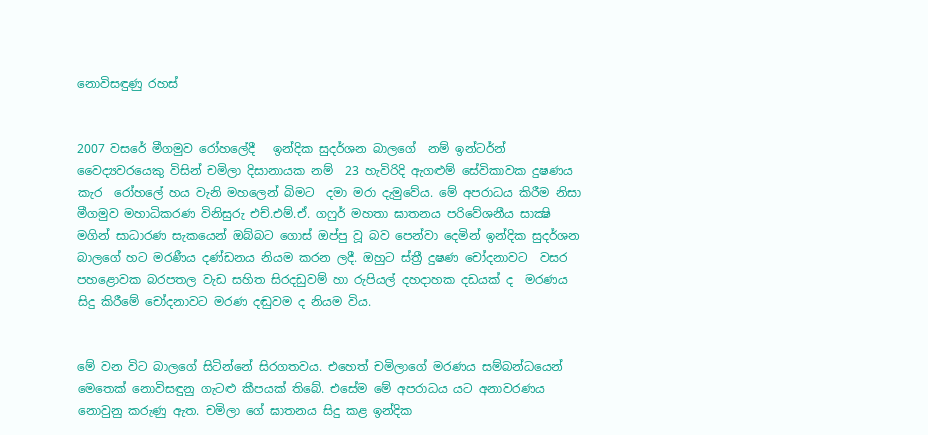නොවිසඳුණු රහස්


2007 වසරේ මීගමුව රෝහලේදී   ඉන්දික සුදර්ශන බාලගේ  නම් ඉන්ටර්න්  වෛද්‍යවරයෙකු විසින් චමිලා දිසානායක නම්  23 හැවිරිදි ඇගළුම් සේවිකාවක දුෂණය කැර  රෝහලේ හය වැනි මහලෙන් බිමට  දමා මරා දැමුවේය. මේ අපරාධය කිරීම නිසා මීගමුව මහාධිකරණ විනිසුරු එච්.එම්.ඒ. ගෆුර් මහතා ඝාතනය පරිවේශනීය සාක්‍ෂි මගින් සාධාරණ සැකයෙන් ඔබ්බට ගොස්‌ ඔප්පු වූ බව පෙන්වා දෙමින් ඉන්දික සුදර්ශන බාලගේ හට මරණීය දණ්ඩනය නියම කරන ලදී. ඔහුට ස්ත්‍රී දුෂණ චෝදනාවට  වසර පහළොවක බරපතල වැඩ සහිත සිරදඩුවම් හා රුපියල් දහදාහක දඩයක් ද  මරණය සිදු කිරීමේ චෝදනාවට මරණ දඬුවම ද නියම විය.


මේ වන විට බාලගේ සිටින්නේ සිරගතවය. එහෙත් චමිලාගේ මරණය සම්බන්ධයෙන් මෙතෙක් නොවිසඳුනු ගැටළු කීපයක් තිබේ. එසේම මේ අපරාධය යට අනාවරණය නොවුනු කරුණු ඇත. චමිලා ගේ ඝාතනය සිදු කළ ඉන්දික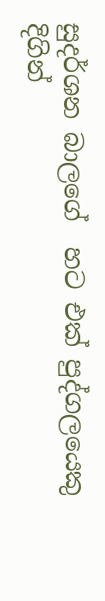සුදර්ශන බාලගේ  හට එක් පුද්ගලයෙකු දිගින්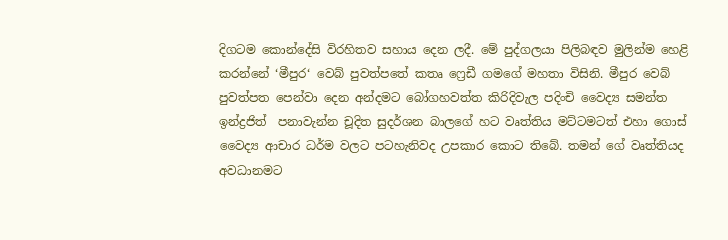දිගටම කොන්දේසි විරහිතව සහාය දෙන ලදී. මේ පුද්ගලයා පිලිබඳව මුලින්ම හෙළි කරන්නේ ‘මීපුර‘ වෙබ් පුවත්පතේ කතෘ ෆ්‍රෙඩී ගමගේ මහතා විසිනි. මීපුර වෙබ් පුවත්පත පෙන්වා දෙන අන්දමට බෝගහවත්ත කිරිදිවැල පදිංචි වෛද්‍ය සමන්ත ඉන්ද්‍රජිත්  පනාවැන්න චූදිත සුදර්ශන බාලගේ හට වෘත්තිය මට්ටමටත් එහා ගොස්  වෛද්‍ය ආචාර ධර්ම වලට පටහැනිවද උපකාර කොට තිබේ. තමන් ගේ වෘත්තියද අවධානමට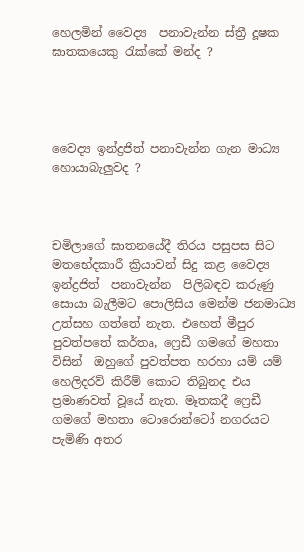හෙලමින් වෛද්‍ය  පනාවැන්න ස්ත්‍රී දූෂක  ඝාතකයෙකු රැක්කේ මන්ද ?




වෛද්‍ය ඉන්ද්‍රජිත් පනාවැන්න ගැන මාධ්‍ය හොයාබැලුවද ?



චමිලාගේ ඝාතනයේදී තිරය පසුපස සිට මතභේදකාරී ක්‍රියාවන් සිදු කළ වෛද්‍ය  ඉන්ද්‍රජිත්  පනාවැන්න  පිලිබඳව කරුණු සොයා බැලීමට පොලිසිය මෙන්ම ජනමාධ්‍ය උත්සහ ගත්තේ නැත. එහෙත් මීපුර පුවත්පතේ කර්තෘ, ෆ්‍රෙඩී ගමගේ මහතා විසින්  ඔහුගේ පුවත්පත හරහා යම් යම් හෙලිදරව් කිරීම් කොට තිබුනද එය ප්‍රමාණවත් වූයේ නැත. මෑතකදී ෆ්‍රෙඩී ගමගේ මහතා ටොරොන්ටෝ නගරයට පැමිණි අතර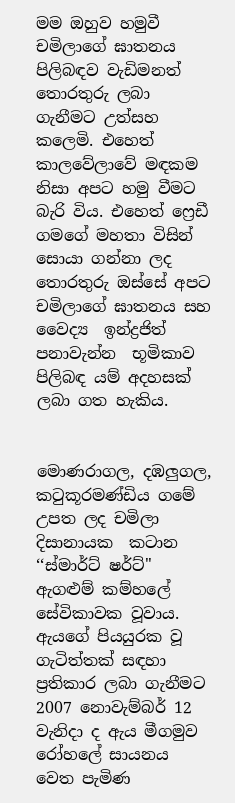මම ඔහුව හමුවී  චමිලාගේ ඝාතනය පිලිබඳව වැඩිමනත් තොරතුරු ලබා ගැනීමට උත්සහ කලෙමි. එහෙත්  කාලවේලාවේ මඳකම නිසා අපට හමු වීමට බැරි විය. එහෙත් ෆ්‍රෙඩී ගමගේ මහතා විසින් සොයා ගන්නා ලද තොරතුරු ඔස්සේ අපට  චමිලාගේ ඝාතනය සහ  වෛද්‍ය  ඉන්ද්‍රජිත්  පනාවැන්න  භූමිකාව පිලිබඳ යම් අදහසක් ලබා ගත හැකිය.


මොණරාගල, දඹලුගල, කටුකූරමණ්‌ඩිය ගමේ උපත ලද චමිලා දිසානායක  කටාන ‘‘ස්මාර්ට් ෂර්ට්" ඇගළුම් කම්හලේ සේවිකාවක වූවාය.  ඇයගේ පියයුරක වූ ගැටිත්තක් සඳහා ප්‍රතිකාර ලබා ගැනීමට 2007 නොවැම්බර් 12 වැනිදා ද ඇය මීගමුව රෝහලේ සායනය වෙත පැමිණ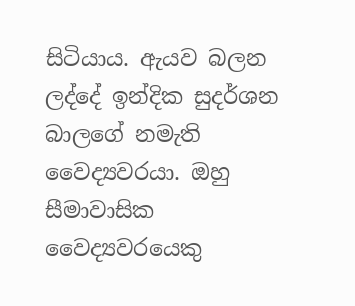සිටියාය. ඇයව බලන ලද්දේ ඉන්දික සුදර්ශන බාලගේ නමැති වෛද්‍යවරයා. ඔහු සීමාවාසික වෛද්‍යවරයෙකු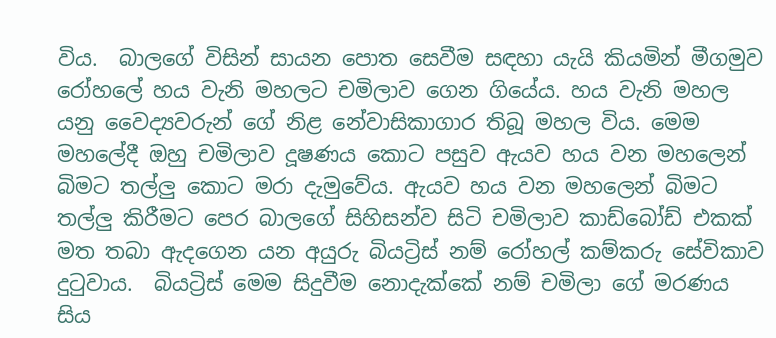විය.  බාලගේ විසින් සායන පොත සෙවීම සඳහා යැයි කියමින් මීගමුව රෝහලේ හය වැනි මහලට චමිලාව ගෙන ගියේය. හය වැනි මහල යනු වෛද්‍යවරුන් ගේ නිළ නේවාසිකාගාර තිබූ මහල විය. මෙම මහලේදී ඔහු චමිලාව දූෂණය කොට පසුව ඇයව හය වන මහලෙන් බිමට තල්ලු කොට මරා දැමුවේය. ඇයව හය වන මහලෙන් බිමට තල්ලු කිරීමට පෙර බාලගේ සිහිසන්ව සිටි චමිලාව කාඩ්බෝඩ් එකක් මත තබා ඇදගෙන යන අයුරු බියට්‍රිස් නම් රෝහල් කම්කරු සේවිකාව දුටුවාය.  බියට්‍රිස් මෙම සිදුවීම නොදැක්කේ නම් චමිලා ගේ මරණය සිය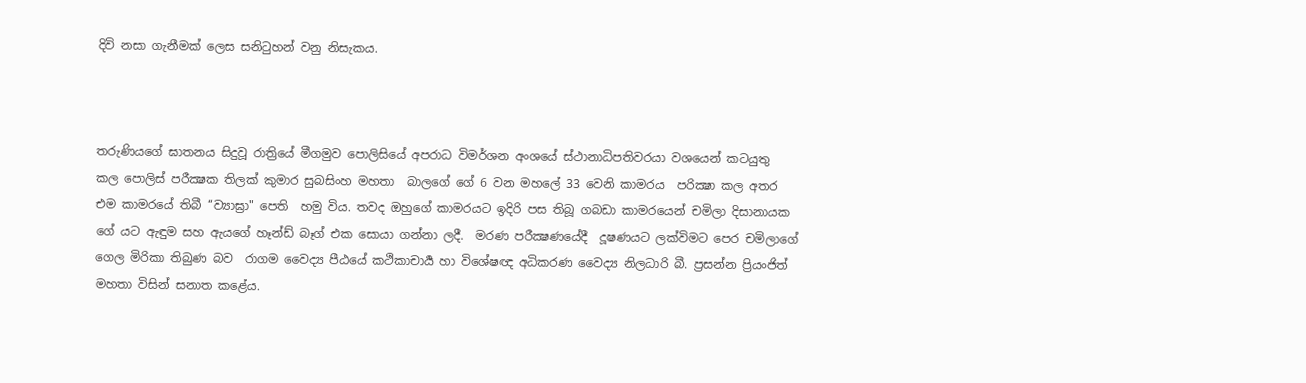දිවි නසා ගැනීමක් ලෙස සනිටුහන් වනු නිසැකය.



තරුණියගේ ඝාතනය සිදුවූ රාත්‍රියේ මීගමුව පොලිසියේ අපරාධ විමර්ශන අංශයේ ස්‌ථානාධිපතිවරයා වශයෙන් කටයුතු  කල පොලිස්‌ පරීක්‍ෂක තිලක්‌ කුමාර සුබසිංහ මහතා  බාලගේ ගේ 6 වන මහලේ 33 වෙනි කාමරය  පරික්‍ෂා කල අතර එම කාමරයේ තිබී ‘‘ව්‍යාඝ්‍රා" පෙති  හමු විය. තවද ඔහුගේ කාමරයට ඉදිරි පස තිබූ ගබඩා කාමරයෙන් චමිලා දිසානායක ගේ යට ඇඳුම සහ ඇයගේ හෑන්ඩ් බෑග් එක සොයා ගන්නා ලදී.  මරණ පරීක්‍ෂණයේදී  දූෂණයට ලක්විමට පෙර චමිලාගේ ගෙල මිරිකා තිබුණ බව  රාගම වෛද්‍ය පීඨයේ කථිකාචාර්‍ය හා විශේෂඥ අධිකරණ වෛද්‍ය නිලධාරි බී. ප්‍රසන්න ප්‍රියංජිත් මහතා විසින් සනාත කළේය.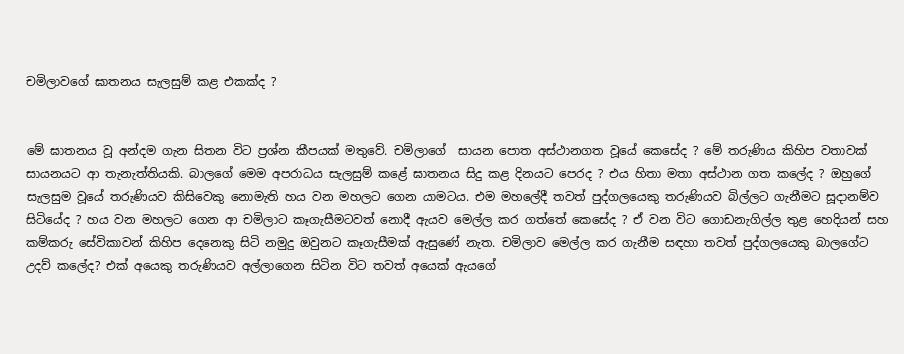චමිලාවගේ ඝාතනය සැලසුම් කළ එකක්ද ?


මේ ඝාතනය වූ අන්දම ගැන සිතන විට ප්‍රශ්න කීපයක් මතුවේ. චමිලාගේ  සායන පොත අස්‌ථානගත වූයේ කෙසේද ? මේ තරුණිය කිහිප වතාවක් සායනයට ආ තැනැත්තියකි. බාලගේ මෙම අපරාධය සැලසුම් කළේ ඝාතනය සිදු කළ දිනයට පෙරද ? එය හිතා මතා අස්ථාන ගත කලේද ? ඔහුගේ සැලසුම වූයේ තරුණියව කිසිවෙකු නොමැති හය වන මහලට ගෙන යාමටය. එම මහලේදී තවත් පුද්ගලයෙකු තරුණියව බිල්ලට ගැනීමට සූදානම්ව සිටියේද ? හය වන මහලට ගෙන ආ චමිලාට කෑගැසීමටවත් නොදී ඇයව මෙල්ල කර ගත්තේ කෙසේද ? ඒ වන විට ගොඩනැගිල්ල තුළ හෙදියන් සහ කම්කරු සේවිකාවන් කිහිප දෙනෙකු සිටි නමුදු ඔවුනට කෑගැසීමක් ඇසුණේ නැත. චමිලාව මෙල්ල කර ගැනීම සඳහා තවත් පුද්ගලයෙකු බාලගේට උදව් කලේද? එක් අයෙකු තරුණියව අල්ලාගෙන සිටින විට තවත් අයෙක් ඇයගේ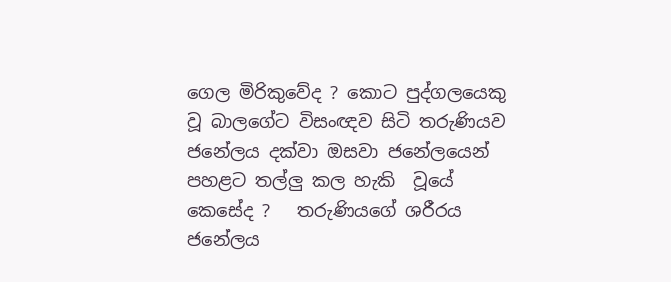ගෙල මිරිකුවේද ? කොට පුද්ගලයෙකු වූ බාලගේට විසංඥව සිටි තරුණියව ජනේලය දක්වා ඔසවා ජනේලයෙන් පහළට තල්ලු කල හැකි  වූයේ කෙසේද ?   තරුණියගේ ශරීරය ජනේලය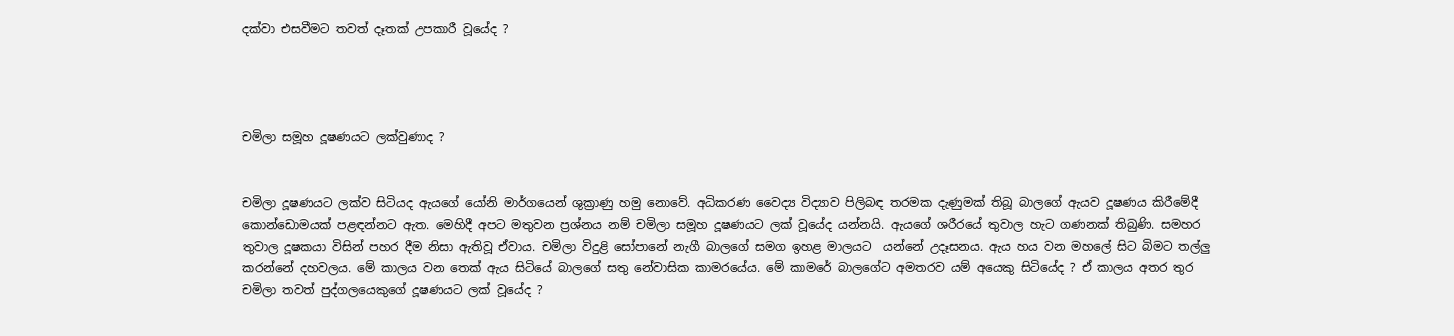දක්වා එසවීමට තවත් දෑතක් උපකාරී වූයේද ?




චමිලා සමූහ දූෂණයට ලක්වුණාද ?


චමිලා දූෂණයට ලක්ව සිටියද ඇයගේ යෝනි මාර්ගයෙන් ශුක්‍රාණු හමු නොවේ. අධිකරණ වෛද්‍ය විද්‍යාව පිලිබඳ තරමක දැණුමක් තිබූ බාලගේ ඇයව දූෂණය කිරීමේදී කොන්ඩොමයක් පළඳන්නට ඇත. මෙහිදී අපට මතුවන ප්‍රශ්නය නම් චමිලා සමූහ දූෂණයට ලක් වූයේද යන්නයි. ඇයගේ ශරීරයේ තුවාල හැට ගණනක් තිබුණි. සමහර තුවාල දූෂකයා විසින් පහර දීම නිසා ඇතිවූ ඒවාය. චමිලා විදුළි සෝපානේ නැගී බාලගේ සමග ඉහළ මාලයට  යන්නේ උදෑසනය. ඇය හය වන මහලේ සිට බිමට තල්ලු කරන්නේ දහවලය. මේ කාලය වන තෙක් ඇය සිටියේ බාලගේ සතු නේවාසික කාමරයේය. මේ කාමරේ බාලගේට අමතරව යම් අයෙකු සිටියේද ? ඒ කාලය අතර තුර චමිලා තවත් පුද්ගලයෙකුගේ දූෂණයට ලක් වූයේද ?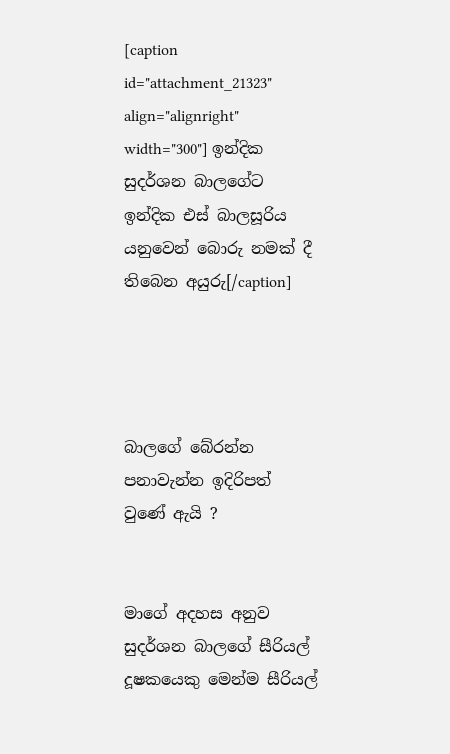[caption id="attachment_21323" align="alignright" width="300"] ඉන්දික සුදර්ශන බාලගේට ඉන්දික එස් බාලසූරිය යනුවෙන් බොරු නමක් දී තිබෙන අයුරු[/caption]




බාලගේ බේරන්න පනාවැන්න ඉදිරිපත් වුණේ ඇයි ?


මාගේ අදහස අනුව සුදර්ශන බාලගේ සීරියල් දූෂකයෙකු මෙන්ම සීරියල්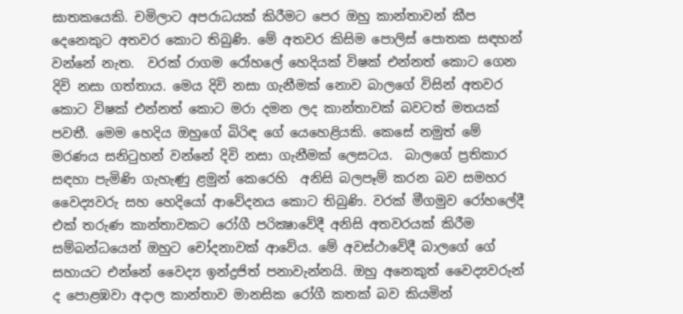ඝාතකයෙකි. චමිලාට අපරාධයක් කිරීමට පෙර ඔහු කාන්තාවන් කීප දෙනෙකුට අතවර කොට තිබුණි. මේ අතවර කිසිම පොලිස් පොතක සඳහන් වන්නේ නැත.  වරක් රාගම රෝහලේ හෙදියක් විෂක් එන්නත් කොට ගෙන දිවි නසා ගත්තාය. මෙය දිවි නසා ගැනීමක් නොව බාලගේ විසින් අතවර කොට විෂක් එන්නත් කොට මරා දමන ලද කාන්තාවක් බවටත් මතයක් පවතී. මෙම හෙදිය ඔහුගේ බිරිඳ ගේ යෙහෙළියකි. කෙසේ නමුත් මේ මරණය සනිටුහන් වන්නේ දිවි නසා ගැනීමක් ලෙසටය.  බාලගේ ප්‍රතිකාර සඳහා පැමිණි ගැහැණු ළමුන් කෙරෙහි  අනිසි බලපෑම් කරන බව සමහර වෛද්‍යවරු සහ හෙදියෝ ආවේදනය කොට තිබුණි. වරක් මීගමුව රෝහලේදී එක් තරුණ කාන්තාවකට රෝගී පරික්‍ෂාවේදී අනිසි අතවරයක් කිරීම සම්බන්ධයෙන් ඔහුට චෝදනාවක් ආවේය. මේ අවස්ථාවේදී බාලගේ ගේ සහායට එන්නේ වෛද්‍ය ඉන්ද්‍රජිත් පනාවැන්නයි. ඔහු අනෙකුත් වෛද්‍යවරුන් ද පොළඹවා අදාල කාන්තාව මානසික රෝගී කතක් බව කියමින්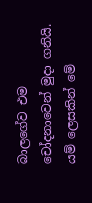බාලගේව එම චෝදනාවෙන් මුදා ගනියි. යම් ලෙසකින් මේ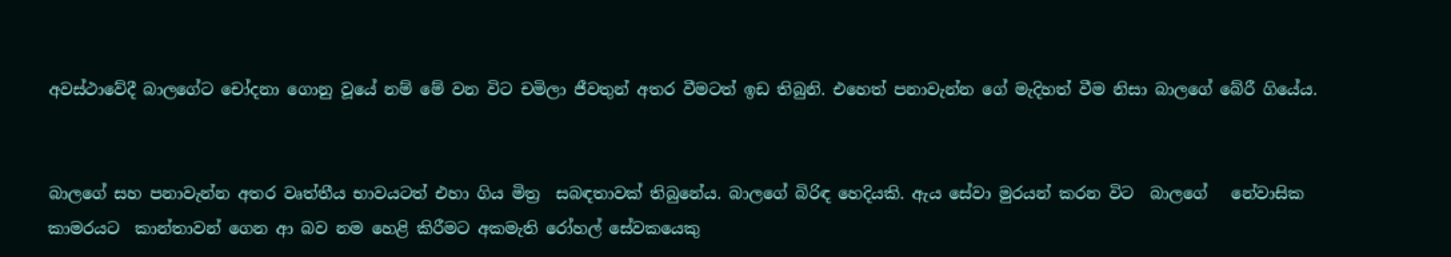අවස්ථාවේදී බාලගේට චෝදනා ගොනු වූයේ නම් මේ වන විට චමිලා ජීවතුන් අතර වීමටත් ඉඩ තිබුනි. එහෙත් පනාවැන්න ගේ මැදිහත් වීම නිසා බාලගේ බේරී ගියේය.


බාලගේ සහ පනාවැන්න අතර වෘත්තීය භාවයටත් එහා ගිය මිත්‍ර  සබඳතාවක් තිබුනේය. බාලගේ බිරිඳ හෙදියකි. ඇය සේවා මුරයන් කරන විට  බාලගේ   නේවාසික කාමරයට  කාන්තාවන් ගෙන ආ බව නම හෙළි කිරීමට අකමැති රෝහල් සේවකයෙකු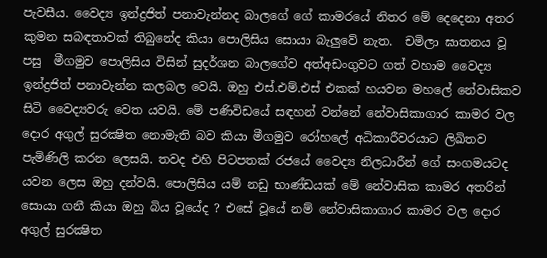පැවසීය. වෛද්‍ය ඉන්ද්‍රජිත් පනාවැන්නද බාලගේ ගේ කාමරයේ නිතර මේ දෙදෙනා අතර කුමන සබඳතාවක් තිබුනේද කියා පොලිසිය සොයා බැලුවේ නැත.  චමිලා ඝාතනය වූ පසු  මීගමුව පොලිසිය විසින් සුදර්ශන බාලගේව අත්අඩංගුවට ගත් වහාම වෛද්‍ය ඉන්ද්‍රජිත් පනාවැන්න කලබල වෙයි. ඔහු එස්.එම්.එස් එකක් හයවන මහලේ නේවාසිකව සිටි වෛද්‍යවරු වෙත යවයි. මේ පණිවිඩයේ සඳහන් වන්නේ නේවාසිකාගාර කාමර වල දොර අගුල් සුරක්‍ෂිත නොමැති බව කියා මීගමුව රෝහලේ අධිකාරීවරයාට ලිඛිතව පැමිණිලි කරන ලෙසයි. තවද එහි පිටපතක් රජයේ වෛද්‍ය නිලධාරීන් ගේ සංගමයටද යවන ලෙස ඔහු දන්වයි. පොලිසිය යම් නඩු භාණ්ඩයක් මේ නේවාසික කාමර අතරින් සොයා ගනී කියා ඔහු බිය වූයේද ? එසේ වූයේ නම් නේවාසිකාගාර කාමර වල දොර අගුල් සුරක්‍ෂිත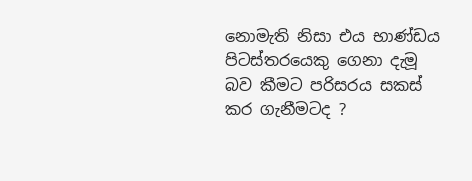නොමැති නිසා එය භාණ්ඩය පිටස්තරයෙකු ගෙනා දැමූ බව කීමට පරිසරය සකස් කර ගැනීමටද ?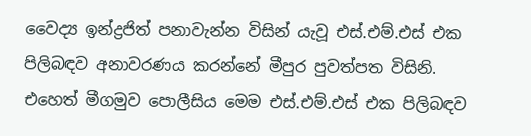වෛද්‍ය ඉන්ද්‍රජිත් පනාවැන්න විසින් යැවූ එස්.එම්.එස් එක පිලිබඳව අනාවරණය කරන්නේ මීපුර පුවත්පත විසිනි. එහෙත් මීගමුව පොලීසිය මෙම එස්.එම්.එස් එක පිලිබඳව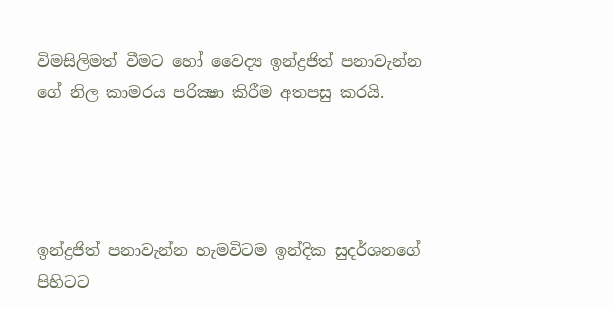විමසිලිමත් වීමට හෝ වෛද්‍ය ඉන්ද්‍රජිත් පනාවැන්න ගේ නිල කාමරය පරික්‍ෂා කිරීම අතපසු කරයි.




ඉන්ද්‍රජිත් පනාවැන්න හැමවිටම ඉන්දික සුදර්ශනගේ පිහිටට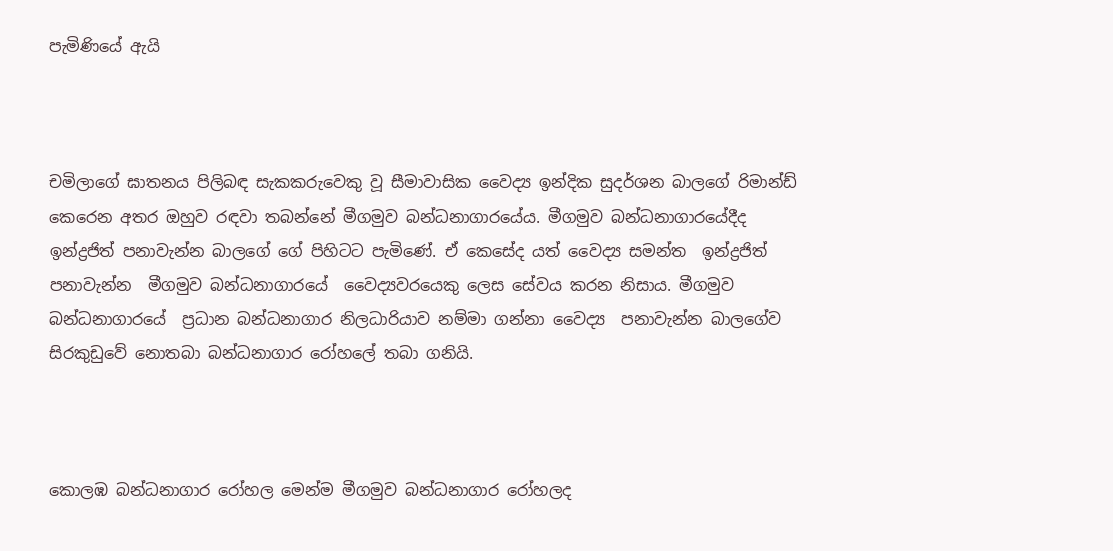පැමිණියේ ඇයි



චමිලාගේ ඝාතනය පිලිබඳ සැකකරුවෙකු වූ සීමාවාසික වෛද්‍ය ඉන්දික සුදර්ශන බාලගේ රිමාන්ඩ් කෙරෙන අතර ඔහුව රඳවා තබන්නේ මීගමුව බන්ධනාගාරයේය. මීගමුව බන්ධනාගාරයේදීද ඉන්ද්‍රජිත් පනාවැන්න බාලගේ ගේ පිහිටට පැමිණේ. ඒ කෙසේද යත් වෛද්‍ය සමන්ත  ඉන්ද්‍රජිත් පනාවැන්න  මීගමුව බන්ධනාගාරයේ  වෛද්‍යවරයෙකු ලෙස සේවය කරන නිසාය. මීගමුව බන්ධනාගාරයේ  ප්‍රධාන බන්ධනාගාර නිලධාරියාව නම්මා ගන්නා වෛද්‍ය  පනාවැන්න බාලගේව සිරකුඩුවේ නොතබා බන්ධනාගාර රෝහලේ තබා ගනියි.



කොලඹ බන්ධනාගාර රෝහල මෙන්ම මීගමුව බන්ධනාගාර රෝහලද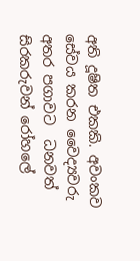අති දූෂිත එකකි. අවංකව සේවය කරන වෛද්‍යවරු අතර පගාවට  ධනවත් සිරකරුවන් රෝහලේ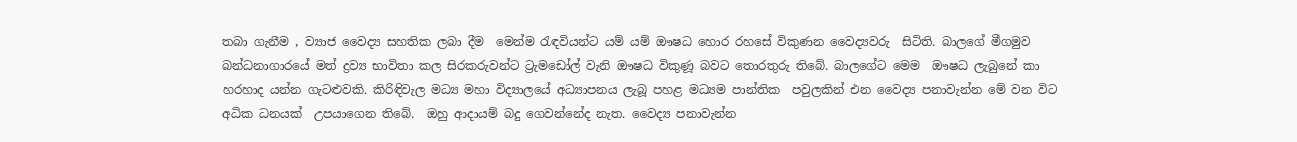තබා ගැනීම , ව්‍යාජ වෛද්‍ය සහතික ලබා දීම  මෙන්ම රැඳවියන්ට යම් යම් ඖෂධ හොර රහසේ විකුණන වෛද්‍යවරු  සිටිති. බාලගේ මීගමුව බන්ධනාගාරයේ මත් ද්‍රව්‍ය භාවිතා කල සිරකරුවන්ට ට්‍රැමඩෝල් වැනි ඖෂධ විකුණූ බවට තොරතුරු තිබේ. බාලගේට මෙම  ඖෂධ ලැබුනේ කා හරහාද යන්න ගැටළුවකි. කිරිඳිවැල මධ්‍ය මහා විද්‍යාලයේ අධ්‍යාපනය ලැබූ පහළ මධ්‍යම පාන්තික  පවුලකින් එන වෛද්‍ය පනාවැන්න මේ වන විට අධික ධනයක්  උපයාගෙන තිබේ.  ඔහු ආදායම් බදු ගෙවන්නේද නැත. වෛද්‍ය පනාවැන්න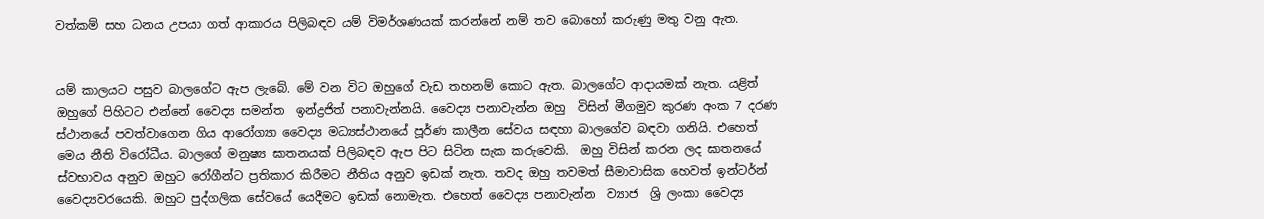වත්කම් සහ ධනය උපයා ගත් ආකාරය පිලිබඳව යම් විමර්ශණයක් කරන්නේ නම් තව බොහෝ කරුණු මතු වනු ඇත.


යම් කාලයට පසුව බාලගේට ඇප ලැබේ. මේ වන විට ඔහුගේ වැඩ තහනම් කොට ඇත. බාලගේට ආදායමක් නැත. යළිත්  ඔහුගේ පිහිටට එන්නේ වෛද්‍ය සමන්ත  ඉන්ද්‍රජිත් පනාවැන්නයි. වෛද්‍ය පනාවැන්න ඔහු  විසින් මීගමුව කුරණ අංක 7 දරණ  ස්ථානයේ පවත්වාගෙන ගිය ආරෝග්‍යා වෛද්‍ය මධ්‍යස්ථානයේ පූර්ණ කාලීන සේවය සඳහා බාලගේව බඳවා ගනියි. එහෙත් මෙය නීති විරෝධීය. බාලගේ මනුෂ්‍ය ඝාතනයක් පිලිබඳව ඇප පිට සිටින සැක කරුවෙකි.  ඔහු විසින් කරන ලද ඝාතනයේ ස්වභාවය අනුව ඔහුට රෝගීන්ට ප්‍රතිකාර කිරීමට නීතිය අනුව ඉඩක් නැත. තවද ඔහු තවමත් සීමාවාසික හෙවත් ඉන්ටර්න් වෛද්‍යවරයෙකි. ඔහුට පුද්ගලික සේවයේ යෙදීමට ඉඩක් නොමැත. එහෙත් වෛද්‍ය පනාවැන්න  ව්‍යාජ  ශ්‍රි ලංකා වෛද්‍ය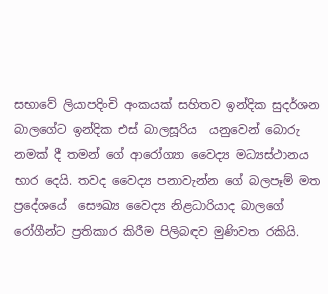සභාවේ ලියාපදිංචි අංකයක් සහිතව ඉන්දික සුදර්ශන බාලගේට ඉන්දික එස් බාලසූරිය  යනුවෙන් බොරු නමක් දී තමන් ගේ ආරෝග්‍යා වෛද්‍ය මධ්‍යස්ථානය භාර දෙයි. තවද වෛද්‍ය පනාවැන්න ගේ බලපෑම් මත ප්‍රදේශයේ  සෞඛ්‍ය වෛද්‍ය නිළධාරියාද බාලගේ රෝගීන්ට ප්‍රතිකාර කිරීම පිලිබඳව මුණිවත රකියි.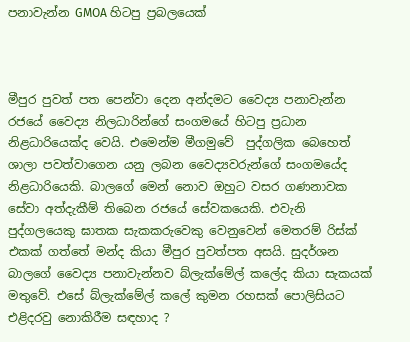පනාවැන්න GMOA හිටපු ප්‍රබලයෙක්



මීපුර පුවත් පත පෙන්වා දෙන අන්දමට වෛද්‍ය පනාවැන්න රජයේ වෛද්‍ය නිලධාරින්ගේ සංගමයේ හිටපු ප්‍රධාන නිළධාරියෙක්ද වෙයි. එමෙන්ම මීගමුවේ  පුද්ගලික බෙහෙත් ශාලා පවත්වාගෙන යනු ලබන වෛද්‍යවරුන්ගේ සංගමයේද නිළධාරියෙකි. බාලගේ මෙන් නොව ඔහුට වසර ගණනාවක සේවා අත්දැකීම් තිබෙන රජයේ සේවකයෙකි. එවැනි පුද්ගලයෙකු ඝාතක සැකකරුවෙකු වෙනුවෙන් මෙතරම් රිස්ක් එකක් ගත්තේ මන්ද කියා මීපුර පුවත්පත අසයි. සුදර්ශන බාලගේ වෛද්‍ය පනාවැන්නව බ්ලැක්මේල් කලේද කියා සැකයක් මතුවේ. එසේ බ්ලැක්මේල් කලේ කුමන රහසක් පොලිසියට  එළිදරවු නොකිරීම සඳහාද ?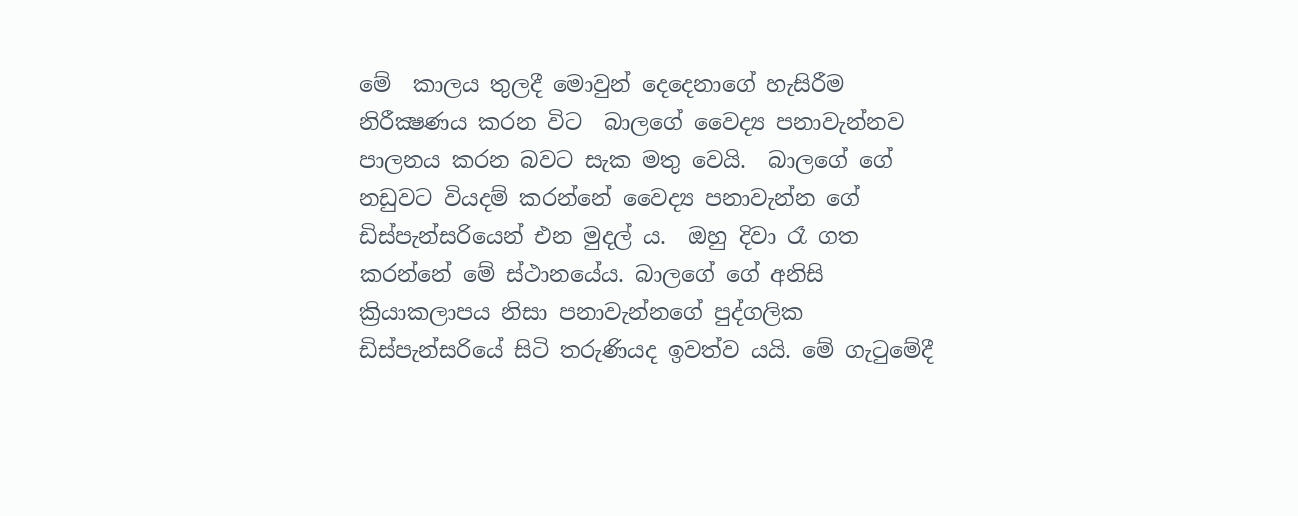මේ  කාලය තුලදී මොවුන් දෙදෙනාගේ හැසිරීම නිරීක්‍ෂණය කරන විට  බාලගේ වෛද්‍ය පනාවැන්නව පාලනය කරන බවට සැක මතු වෙයි.  බාලගේ ගේ නඩුවට වියදම් කරන්නේ වෛද්‍ය පනාවැන්න ගේ ඩිස්පැන්සරියෙන් එන මුදල්‍ ය.  ඔහු දිවා රෑ ගත කරන්නේ මේ ස්ථානයේය. බාලගේ ගේ අනිසි  ක්‍රියාකලාපය නිසා පනාවැන්නගේ පුද්ගලික ඩිස්පැන්සරියේ සිටි තරුණියද ඉවත්ව යයි. මේ ගැටුමේදී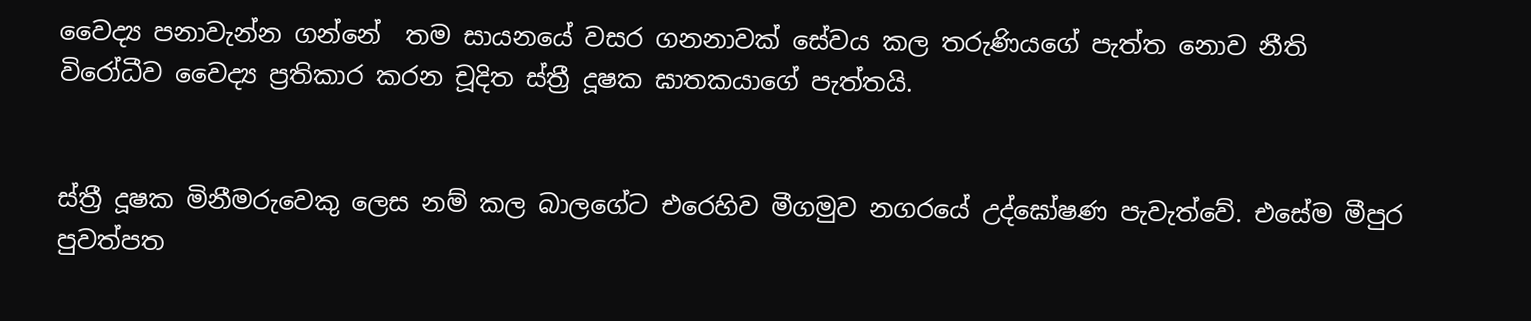වෛද්‍ය පනාවැන්න ගන්නේ  තම සායනයේ වසර ගනනාවක් සේවය කල තරුණියගේ පැත්ත නොව නීති විරෝධීව වෛද්‍ය ප්‍රතිකාර කරන චූදිත ස්ත්‍රී දූෂක ඝාතකයාගේ පැත්තයි.


ස්ත්‍රී දූෂක මිනීමරුවෙකු ලෙස නම් කල බාලගේට එරෙහිව මීගමුව නගරයේ උද්ඝෝෂණ පැවැත්වේ. එසේම මීපුර පුවත්පත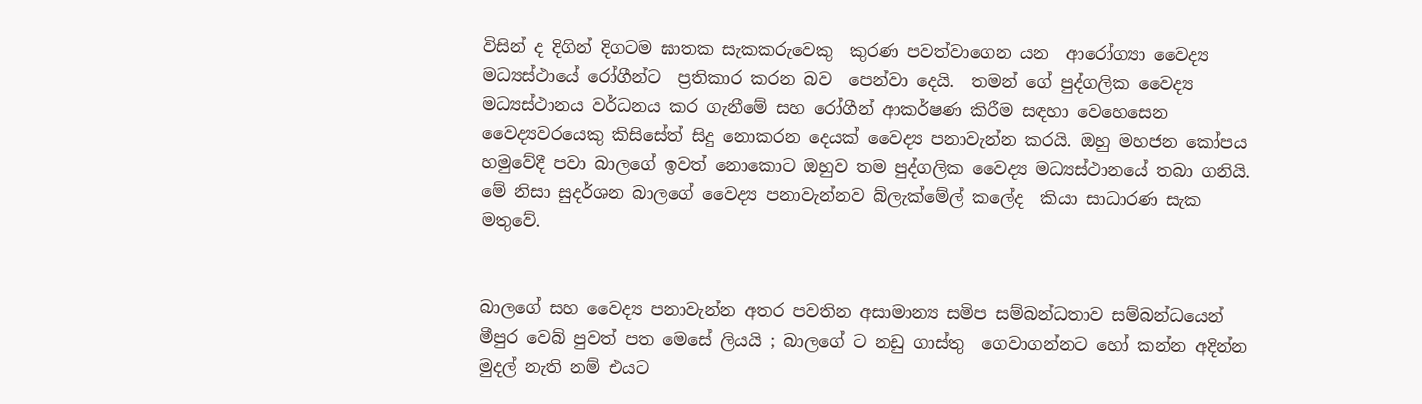විසින් ද දිගින් දිගටම ඝාතක සැකකරුවෙකු  කුරණ පවත්වාගෙන යන  ආරෝග්‍යා වෛද්‍ය මධ්‍යස්ථායේ රෝගීන්ට  ප්‍රතිකාර කරන බව  පෙන්වා දෙයි.  තමන් ගේ පුද්ගලික වෛද්‍ය මධ්‍යස්ථානය වර්ධනය කර ගැනීමේ සහ රෝගීන් ආකර්ෂණ කිරීම සඳහා වෙහෙසෙන වෛද්‍යවරයෙකු කිසිසේත් සිදු නොකරන දෙයක් වෛද්‍ය පනාවැන්න කරයි. ඔහු මහජන කෝපය හමුවේදී පවා බාලගේ ඉවත් නොකොට ඔහුව තම පුද්ගලික වෛද්‍ය මධ්‍යස්ථානයේ තබා ගනියි. මේ නිසා සුදර්ශන බාලගේ වෛද්‍ය පනාවැන්නව බ්ලැක්මේල් කලේද  කියා සාධාරණ සැක මතුවේ.


බාලගේ සහ වෛද්‍ය පනාවැන්න අතර පවතින අසාමාන්‍ය සමිප සම්බන්ධතාව සම්බන්ධයෙන් මීපුර වෙබ් පුවත් පත මෙසේ ලියයි ; බාලගේ ට නඩු ගාස්තු  ගෙවාගන්නට හෝ කන්න අදින්න මුදල් නැති නම් එයට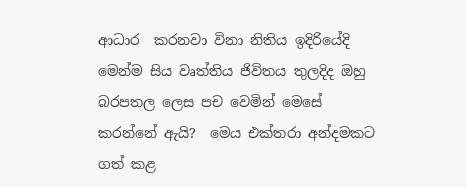ආධාර  කරනවා විනා නිතිය ඉදිරියේදි මෙන්ම සිය වෘත්තිය ජිවිතය තුලදිද ඔහු බරපතල ලෙස පච වෙමින් මෙසේ කරන්නේ ඇයි?  මෙය එක්තරා අන්දමකට ගත් කළ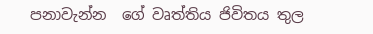පනාවැන්න  ගේ වෘත්තිය ජිවිතය තුල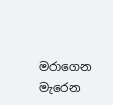මරාගෙන මැරෙන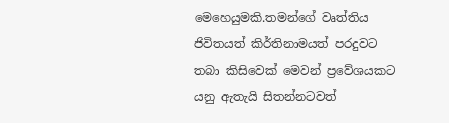මෙහෙයුමකි.තමන්ගේ වෘත්තිය ජිවිතයත් කිර්තිනාමයත් පරදුවට තබා කිසිවෙක් මෙවන් ප්‍රවේශයකට යනු ඇතැයි සිතන්නටවත්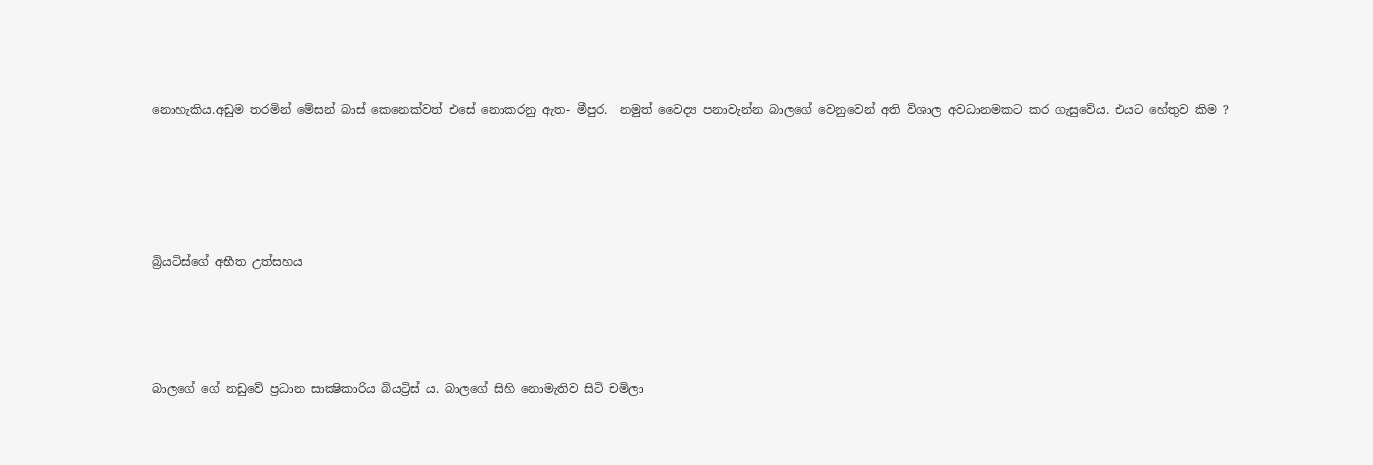නොහැකිය.අඩුම තරමින් මේසන් බාස් කෙනෙක්වත් එසේ නොකරනු ඇත- මීපුර.  නමුත් වෛද්‍ය පනාවැන්න බාලගේ වෙනුවෙන් අති විශාල අවධානමකට කර ගැසුවේය. එයට හේතුව කිම ?





බ්‍රියටිස්ගේ අභීත උත්සහය




බාලගේ ගේ නඩුවේ ප්‍රධාන සාක්‍ෂිකාරිය බියට්‍රිස් ය. බාලගේ සිහි නොමැතිව සිටි චමිලා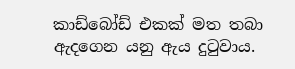කාඩ්බෝඩ් එකක් මත තබා ඇදගෙන යනු ඇය දුටුවාය.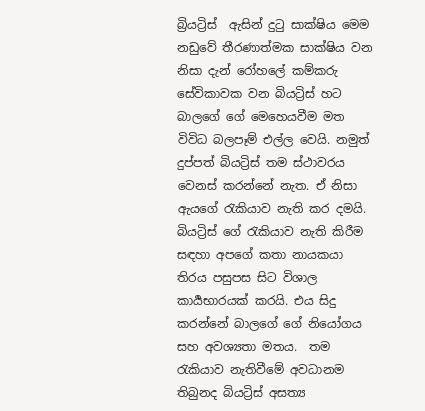බ්‍රියට්‍රිස්  ඇසින් දුටු සාක්ෂිය මෙම නඩුවේ තීරණාත්මක සාක්ෂිය වන නිසා දැන් රෝහලේ කම්කරු සේවිකාවක වන බියට්‍රිස් හට  බාලගේ ගේ මෙහෙයවීම මත විවිධ බලපෑම් එල්ල වෙයි. නමුත් දුප්පත් බියට්‍රිස් තම ස්ථාවරය වෙනස් කරන්නේ නැත. ඒ නිසා ඇයගේ රැකියාව නැති කර දමයි. බියට්‍රිස් ගේ රැකියාව නැති කිරීම සඳහා අපගේ කතා නායකයා තිරය පසුපස සිට විශාල කාර්‍යභාරයක් කරයි. එය සිදු කරන්නේ බාලගේ ගේ නියෝගය සහ අවශ්‍යතා මතය.  තම රැකියාව නැතිවීමේ අවධානම තිබුනද බියට්‍රිස් අසත්‍ය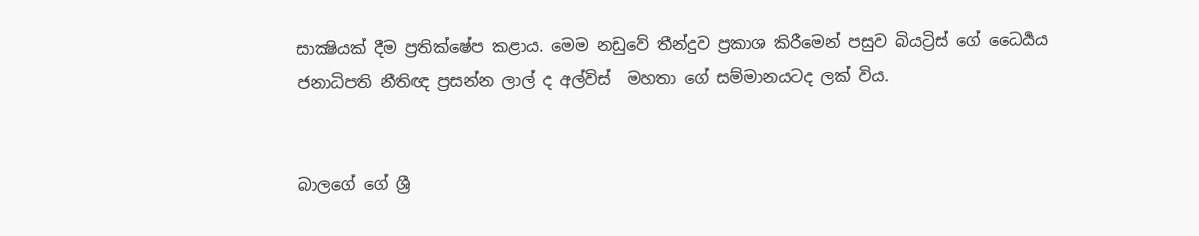සාක්‍ෂියක් දීම ප්‍රතික්ෂේප කළාය. මෙම නඩුවේ තීන්දුව ප්‍රකාශ කිරීමෙන් පසුව බියට්‍රිස් ගේ ධෛර්‍යය ජනාධිපති නීතිඥ ප්‍රසන්න ලාල් ද අල්විස්‌  මහතා ගේ සම්මානයටද ලක් විය.


බාලගේ ගේ ශ්‍රී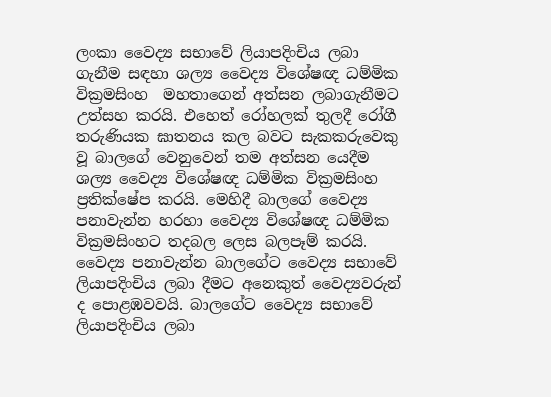ලංකා වෛද්‍ය සභාවේ ලියාපදිංචිය ලබා ගැනීම සඳහා ශල්‍ය වෛද්‍ය විශේෂඥ ධම්මික වික්‍රමසිංහ  මහතාගෙන් අත්සන ලබාගැනීමට උත්සහ කරයි. එහෙත් රෝහලක් තුලදී රෝගී තරුණියක ඝාතනය කල බවට සැකකරුවෙකු වූ බාලගේ වෙනුවෙන් තම අත්සන යෙදීම ශල්‍ය වෛද්‍ය විශේෂඥ ධම්මික වික්‍රමසිංහ ප්‍රතික්ෂේප කරයි. මෙහිදී බාලගේ වෛද්‍ය පනාවැන්න හරහා වෛද්‍ය විශේෂඥ ධම්මික වික්‍රමසිංහට තදබල ලෙස බලපෑම් කරයි. වෛද්‍ය පනාවැන්න බාලගේට වෛද්‍ය සභාවේ ලියාපදිංචිය ලබා දීමට අනෙකුත් වෛද්‍යවරුන් ද පොළඹවවයි. බාලගේට වෛද්‍ය සභාවේ ලියාපදිංචිය ලබා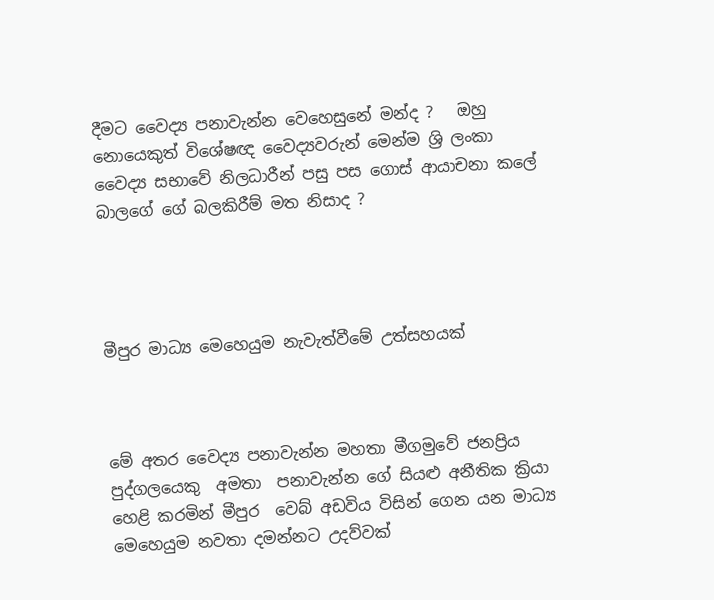දීමට වෛද්‍ය පනාවැන්න වෙහෙසුනේ මන්ද ?   ඔහු නොයෙකුත් විශේෂඥ වෛද්‍යවරුන් මෙන්ම ශ්‍රි ලංකා වෛද්‍ය සභාවේ නිලධාරීන් පසු පස ගොස් ආයාචනා කලේ   බාලගේ ගේ බලකිරීම් මත නිසාද ?




මීපුර මාධ්‍ය මෙහෙයුම නැවැත්වීමේ උත්සහයක්



මේ අතර වෛද්‍ය පනාවැන්න මහතා මීගමුවේ ජනප්‍රිය පුද්ගලයෙකු  අමතා  පනාවැන්න ගේ සියළු අනීතික ක්‍රියා හෙළි කරමින් මීපුර  වෙබ් අඩවිය විසින් ගෙන යන මාධ්‍ය මෙහෙයුම නවතා දමන්නට උදව්වක්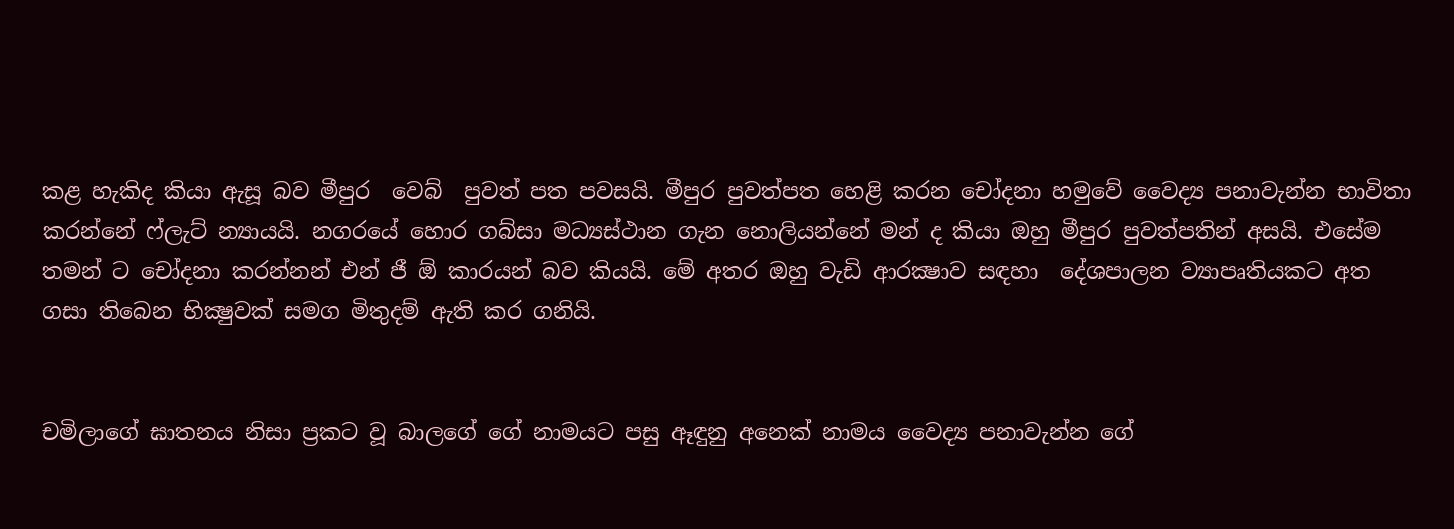කළ හැකිද කියා ඇසූ බව මීපුර  වෙබ්  පුවත් පත පවසයි. මීපුර පුවත්පත හෙළි කරන චෝදනා හමුවේ වෛද්‍ය පනාවැන්න භාවිතා කරන්නේ ෆ්ලැට් න්‍යායයි. නගරයේ හොර ගබ්සා මධ්‍යස්ථාන ගැන නොලියන්නේ මන් ද කියා ඔහු මීපුර පුවත්පතින් අසයි. එසේම තමන් ට චෝදනා කරන්නන් එන් ජී ඕ කාරයන් බව කියයි. මේ අතර ඔහු වැඩි ආරක්‍ෂාව සඳහා  දේශපාලන ව්‍යාපෘතියකට අත ගසා තිබෙන භික්‍ෂුවක් සමග මිතුදම් ඇති කර ගනියි.


චමිලාගේ ඝාතනය නිසා ප්‍රකට වූ බාලගේ ගේ නාමයට පසු ඈඳුනු අනෙක් නාමය වෛද්‍ය පනාවැන්න ගේ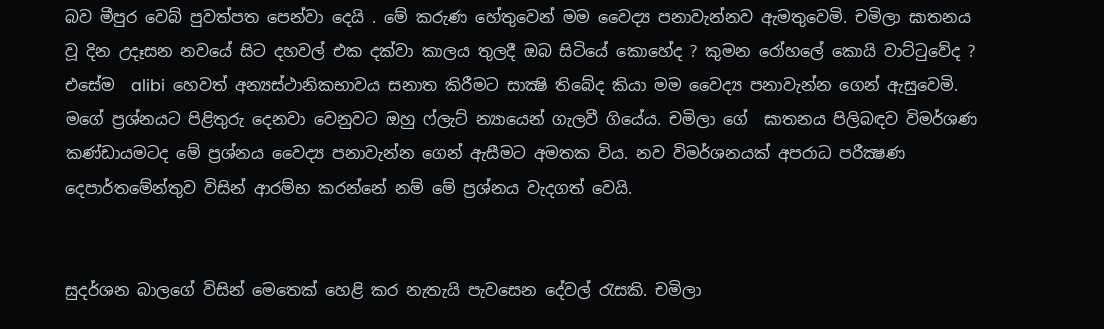බව මීපුර වෙබ් පුවත්පත පෙන්වා දෙයි . මේ කරුණ හේතුවෙන් මම වෛද්‍ය පනාවැන්නව ඇමතුවෙමි. චමිලා ඝාතනය වූ දින උදෑසන නවයේ සිට දහවල් එක දක්වා කාලය තුලදී ඔබ සිටියේ කොහේද ? කුමන රෝහලේ කොයි වාට්ටුවේද ? එසේම  alibi  හෙවත් අන්‍යස්ථානිකභාවය සනාත කිරීමට සාක්‍ෂි තිබේද කියා මම වෛද්‍ය පනාවැන්න ගෙන් ඇසුවෙමි. මගේ ප්‍රශ්නයට පිළිතුරු දෙනවා වෙනුවට ඔහු ෆ්ලැට් න්‍යායෙන් ගැලවී ගියේය. චමිලා ගේ  ඝාතනය පිලිබඳව විමර්ශණ කණ්ඩායමටද මේ ප්‍රශ්නය වෛද්‍ය පනාවැන්න ගෙන් ඇසීමට අමතක විය. නව විමර්ශනයක් අපරාධ පරීක්‍ෂණ දෙපාර්තමේන්තුව විසින් ආරම්භ කරන්නේ නම් මේ ප්‍රශ්නය වැදගත් වෙයි.


සුදර්ශන බාලගේ විසින් මෙතෙක් හෙළි කර නැතැයි පැවසෙන දේවල් රැසකි. චමිලා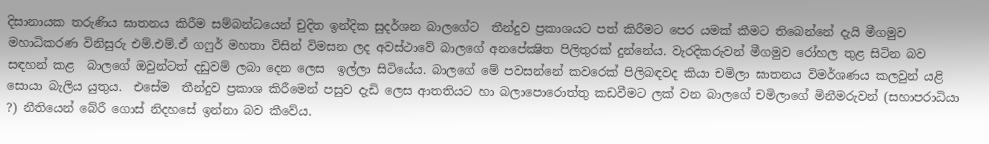දිසානායක තරුණිය ඝාතනය කිරීම සම්බන්ධයෙන් චුදිත ඉන්දික සුදර්ශන බාලගේට  තීන්දුව ප්‍රකාශයට පත් කිරීමට පෙර යමක් කීමට තිබෙන්නේ දැයි මීගමුව මහාධිකරණ විනිසුරු එම්.එම්.ඒ ගෆුර් මහතා විසින් විමසන ලද අවස්ථාවේ බාලගේ අනපේක්‍ෂිත පිලිතුරක් දුන්නේය. වැරදිකරුවන් මීගමුව රෝහල තුළ සිටින බව සඳහන් කළ  බාලගේ ඔවුන්ටත් දඩුවම් ලබා දෙන ලෙස  ඉල්ලා සිටියේය. බාලගේ මේ පවසන්නේ කවරෙක් පිලිබඳවද කියා චමිලා ඝාතනය විමර්ශණය කලවුන් යළි සොයා බැලිය යුතුය.  එසේම  තීන්දුව ප්‍රකාශ කිරීමෙන් පසුව දැඩි ලෙස ආතතියට හා බලාපොරොත්තු කඩවීමට ලක් වන බාලගේ චමිලාගේ මිනීමරුවන් (සහාපරාධියා ?) නීතියෙන් බේරී ගොස් නිදහසේ ඉන්නා බව කීවේය.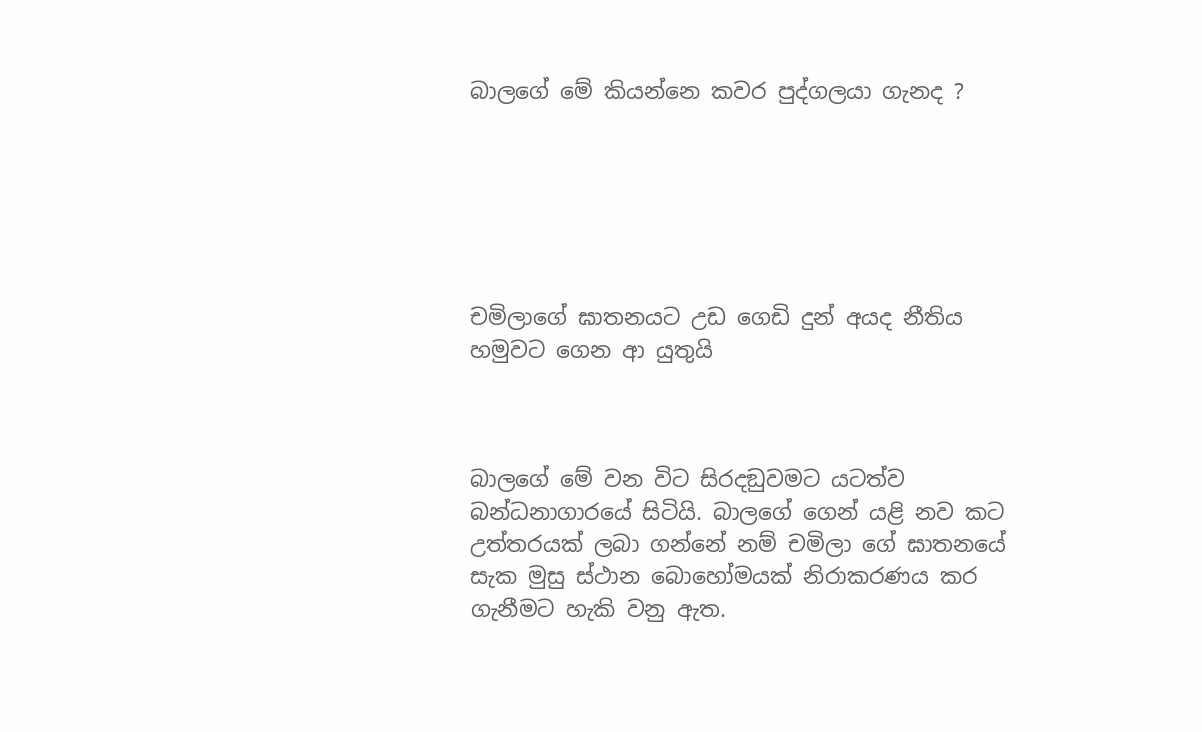බාලගේ මේ කියන්නෙ කවර පුද්ගලයා ගැනද ?






චමිලාගේ ඝාතනයට උඩ ගෙඩි දුන් අයද නීතිය හමුවට ගෙන ආ යුතුයි



බාලගේ මේ වන විට සිරදඞුවමට යටත්ව බන්ධනාගාරයේ සිටියි. බාලගේ ගෙන් යළි නව කට උත්තරයක් ලබා ගන්නේ නම් චමිලා ගේ ඝාතනයේ සැක මුසු ස්ථාන බොහෝමයක් නිරාකරණය කර ගැනීමට හැකි වනු ඇත.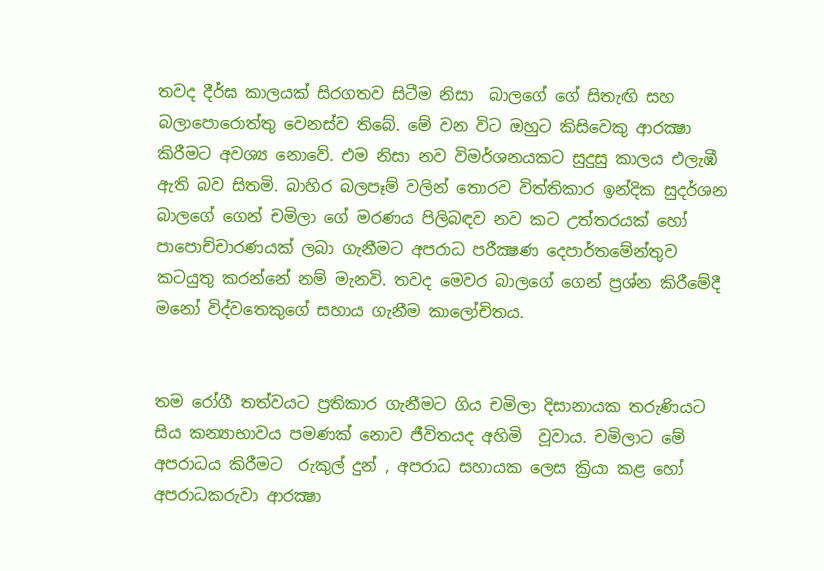තවද දීර්ඝ කාලයක් සිරගතව සිටීම නිසා  බාලගේ ගේ සිතැඟි සහ බලාපොරොත්තු වෙනස්ව තිබේ. මේ වන විට ඔහුට කිසිවෙකු ආරක්‍ෂා කිරීමට අවශ්‍ය නොවේ. එම නිසා නව විමර්ශනයකට සුදුසු කාලය එලැඹී ඇති බව සිතමි. බාහිර බලපෑම් වලින් තොරව විත්තිකාර ඉන්දික සුදර්ශන බාලගේ ගෙන් චමිලා ගේ මරණය පිලිබඳව නව කට උත්තරයක් හෝ පාපොච්චාරණයක් ලබා ගැනීමට අපරාධ පරීක්‍ෂණ දෙපාර්තමේන්තුව කටයුතු කරන්නේ නම් මැනවි. තවද මෙවර බාලගේ ගෙන් ප්‍රශ්න කිරීමේදී මනෝ විද්වතෙකුගේ සහාය ගැනීම කාලෝචිතය.


තම රෝගී තත්වයට ප්‍රතිකාර ගැනීමට ගිය චමිලා දිසානායක තරුණියට  සිය කන්‍යාභාවය පමණක්‌ නොව ජීවිතයද අහිමි  වූවාය. චමිලාට මේ අපරාධය කිරීමට  රුකුල් දුන් , අපරාධ සහායක ලෙස ක්‍රියා කළ හෝ අපරාධකරුවා ආරක්‍ෂා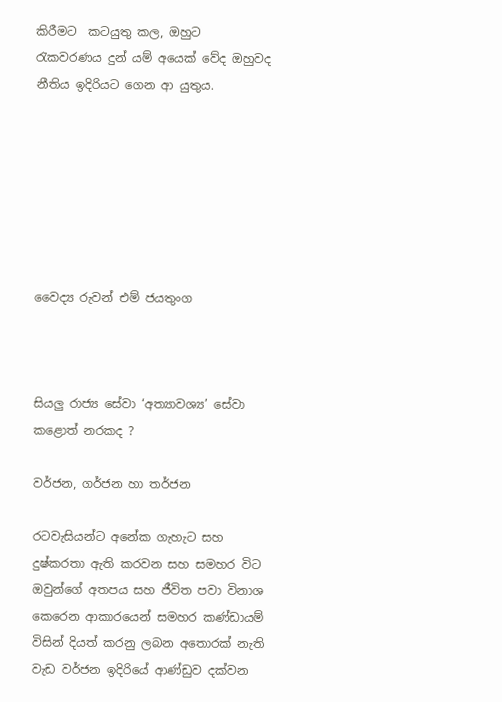කිරීමට  කටයුතු කල, ඔහුට රැකවරණය දුන් යම් අයෙක් වේද ඔහුවද  නීතිය ඉදිරියට ගෙන ආ යුතුය.







වෛද්‍ය රුවන් එම් ජයතුංග



සියලු රාජ්‍ය සේවා ‘අත්‍යාවශ්‍ය’ සේවා කළොත් නරකද ?

වර්ජන, ගර්ජන හා තර්ජන

රටවැසියන්ට අනේක ගැහැට සහ දුෂ්කරතා ඇති කරවන සහ සමහර විට ඔවුන්ගේ අතපය සහ ජීවිත පවා විනාශ කෙරෙන ආකාරයෙන් සමහර කණ්ඩායම් විසින් දියත් කරනු ලබන අතොරක් නැති වැඩ වර්ජන ඉදිරියේ ආණ්ඩුව දක්වන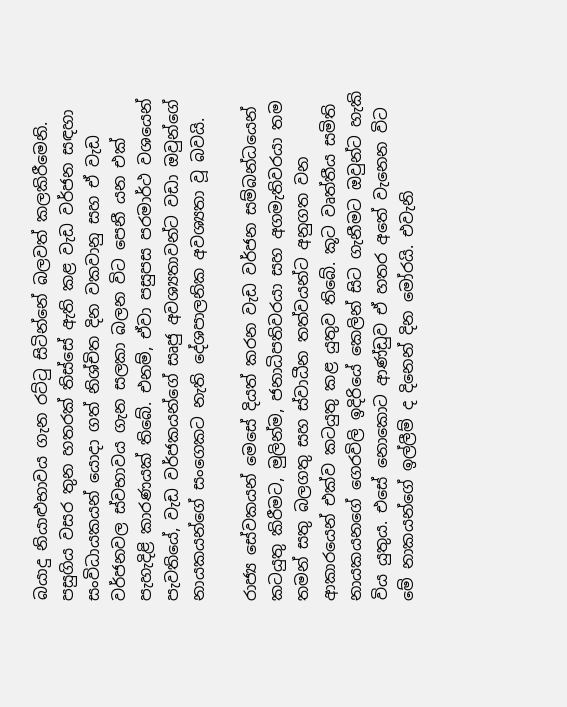බයාදු නියාළුභාවය ගැන රට්ටු සිටින්නේ බලවත් කලකිරීමෙනි. පසුගිය වසර තුන හතරක් තිස්සේ ඇති කළ වැඩ වර්ජන සඳහා සංවිධායකයන් යොදා ගත් නිශ්චිත දින වකවානු සහ ඒ වැඩ වර්ජනවල ස්වභාවය ගැන සලකා බලන විට පෙනී යන එක් පැහැදිළි කාරණයක් තිබේ. එනම්, ඒවා පසුපස පරමාර්ථ වශයෙන් පැවතියේ, වැඩ වර්ජකයන්ගේ සෘජු අවශ්‍යතාවන්ට වඩා ඔවුන්ගේ නායකයන්ගේ සංගෙකට නැති දේශපාලනික අවශ්‍යතා වූ බවයි.

රාජ්‍ය සේවකයන් මෙසේ දියත් කරන වැඩ වර්ජන සම්බන්ධයෙන් කටයුතු කිරීමට, මුලින්ම, ජනාධිපතිවරයා සහ අගමැතිවරයා තම තමන් සතු බලගතු සහ ස්වාධීන තත්වයන්ට අනුගත වන ආකාරයෙන් එක්ව කටයුතු කළ යුතුව තිබේ. කූට වෘත්තීය සමිති නායකයනගේ ගෙරවිලි ඉදිරියේ කෙලින් සිට ගැනීමට ඔවුන්ට හැකි විය යුතුය. එසේ නොකොට ආණ්ඩුව ඒ හතර අතේ වැනෙන විට මේ නාකයන්ගේ ඉල්ලීම් ද දිනෙන් දින මෝරයි. එවැනි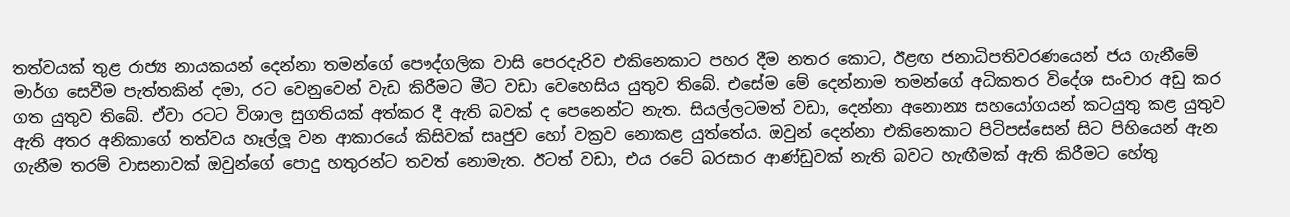තත්වයක් තුළ රාජ්‍ය නායකයන් දෙන්නා තමන්ගේ පෞද්ගලික වාසි පෙරදැරිව එකිනෙකාට පහර දීම නතර කොට, ඊළඟ ජනාධිපතිවරණයෙන් ජය ගැනීමේ මාර්ග සෙවීම පැත්තකින් දමා, රට වෙනුවෙන් වැඩ කිරීමට මීට වඩා වෙහෙසිය යුතුව තිබේ. එසේම මේ දෙන්නාම තමන්ගේ අධිකතර විදේශ සංචාර අඩු කර ගත යුතුව තිබේ. ඒවා රටට විශාල සුගතියක් අත්කර දී ඇති බවක් ද පෙනෙන්ට නැත. සියල්ලටමත් වඩා, දෙන්නා අනොන්‍ය සහයෝගයන් කටයුතු කළ යුතුව ඇති අතර අනිකාගේ තත්වය හෑල්ලූ වන ආකාරයේ කිසිවක් සෘජුව හෝ වක්‍රව නොකළ යුත්තේය. ඔවුන් දෙන්නා එකිනෙකාට පිටිපස්සෙන් සිට පිහියෙන් ඇන ගැනීම තරම් වාසනාවක් ඔවුන්ගේ පොදු හතුරන්ට තවත් නොමැත. ඊටත් වඩා, එය රටේ බරසාර ආණ්ඩුවක් නැති බවට හැඟීමක් ඇති කිරීමට හේතු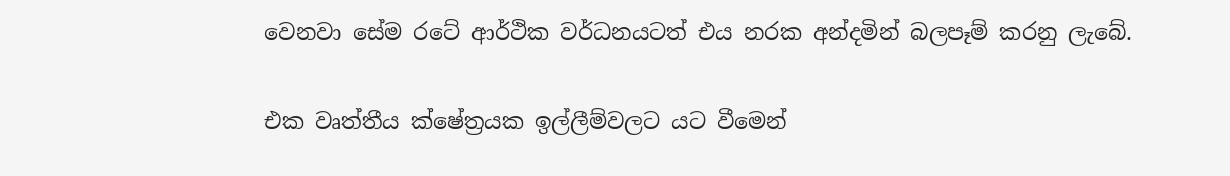වෙනවා සේම රටේ ආර්ථික වර්ධනයටත් එය නරක අන්දමින් බලපෑම් කරනු ලැබේ.

එක වෘත්තීය ක්ෂේත්‍රයක ඉල්ලීම්වලට යට වීමෙන්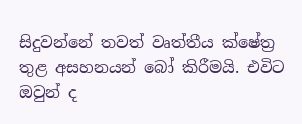සිදුවන්නේ තවත් වෘත්තීය ක්ෂේත්‍ර තුළ අසහනයන් බෝ කිරීමයි. එවිට ඔවුන් ද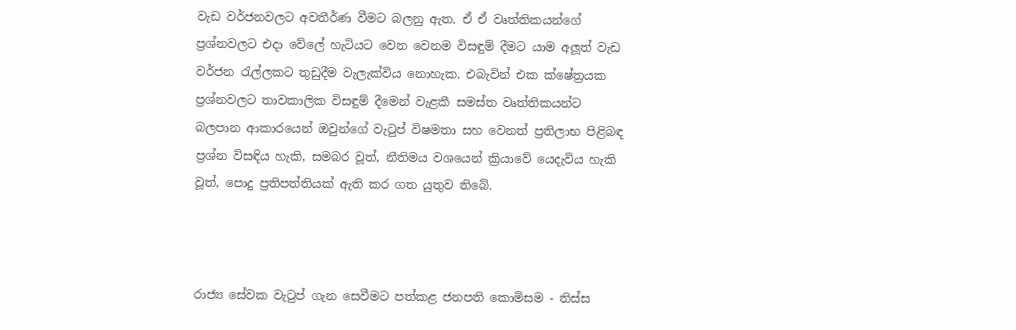වැඩ වර්ජනවලට අවතීර්ණ වීමට බලනු ඇත. ඒ ඒ වෘත්තිකයන්ගේ ප්‍රශ්නවලට එදා වේලේ හැටියට වෙන වෙනම විසඳුම් දීමට යාම අලූත් වැඩ වර්ජන රැල්ලකට තුඩුදීම වැලැක්විය නොහැක. එබැවින් එක ක්ෂේත්‍රයක ප්‍රශ්නවලට තාවකාලික විසඳුම් දීමෙන් වැළකී සමස්ත වෘත්තිකයන්ට බලපාන ආකාරයෙන් ඔවුන්ගේ වැටුප් විෂමතා සහ වෙනත් ප්‍රතිලාභ පිළිබඳ ප්‍රශ්න විසඳිය හැකි, සමබර වූත්, නීතිමය වශයෙන් ක්‍රියාවේ යෙදැවිය හැකි වූත්, පොදු ප්‍රතිපත්තියක් ඇති කර ගත යුතුව තිබේ.



රාජ්‍ය සේවක වැටුප් ගැන සෙවීමට පත්කළ ජනපති කොමිසම - තිස්ස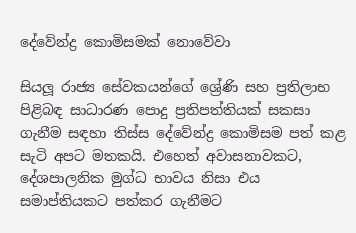දේවේන්ද්‍ර කොමිසමක් නොවේවා

සියලූ රාජ්‍ය සේවකයන්ගේ ශ්‍රේණි සහ ප්‍රතිලාභ පිළිබඳ සාධාරණ පොදු ප්‍රතිපත්තියක් සකසා ගැනීම සඳහා තිස්ස දේවේන්ද්‍ර කොමිසම පත් කළ සැටි අපට මතකයි. එහෙත් අවාසනාවකට, දේශපාලනික මුග්ධ භාවය නිසා එය සමාප්තියකට පත්කර ගැනීමට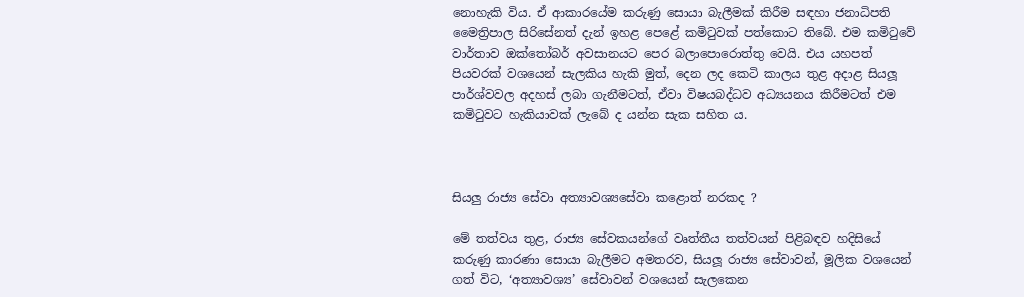නොහැකි විය. ඒ ආකාරයේම කරුණු සොයා බැලීමක් කිරීම සඳහා ජනාධිපති මෛත්‍රිපාල සිරිසේනත් දැන් ඉහළ පෙළේ කමිටුවක් පත්කොට තිබේ. එම කමිටුවේ වාර්තාව ඔක්තෝබර් අවසානයට පෙර බලාපොරොත්තු වෙයි. එය යහපත් පියවරක් වශයෙන් සැලකිය හැකි මුත්, දෙන ලද කෙටි කාලය තුළ අදාළ සියලූ පාර්ශ්වවල අදහස් ලබා ගැනීමටත්, ඒවා විෂයබද්ධව අධ්‍යයනය කිරීමටත් එම කමිටුවට හැකියාවක් ලැබේ ද යන්න සැක සහිත ය.



සියලු රාජ්‍ය සේවා අත්‍යාවශ්‍යසේවා කළොත් නරකද ?

මේ තත්වය තුළ, රාජ්‍ය සේවකයන්ගේ වෘත්තීය තත්වයන් පිළිබඳව හදිසියේ කරුණු කාරණා සොයා බැලීමට අමතරව, සියලූ රාජ්‍ය සේවාවන්, මූලික වශයෙන් ගත් විට, ‘අත්‍යාවශ්‍ය’ සේවාවන් වශයෙන් සැලකෙන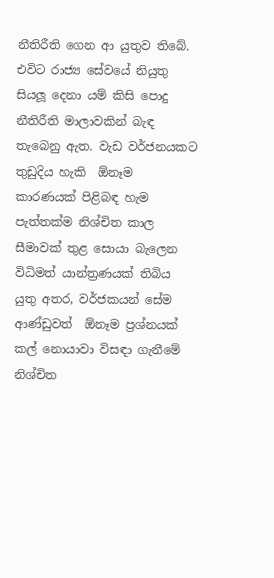නීතිරීති ගෙන ආ යුතුව තිබේ. එවිට රාජ්‍ය සේවයේ නියුතු සියලූ දෙනා යම් කිසි පොදු නීතිරීති මාලාවකින් බැඳ තැබෙනු ඇත. වැඩ වර්ජනයකට තුඩුදිය හැකි  ඕනෑම කාරණයක් පිළිබඳ හැම පැත්තක්ම නිශ්චිත කාල සීමාවක් තුළ සොයා බැලෙන විධිමත් යාන්ත්‍රණයක් තිබිය යුතු අතර, වර්ජකයන් සේම ආණ්ඩුවත්  ඕනෑම ප්‍රශ්නයක් කල් නොයාවා විසඳා ගැනීමේ නිශ්චිත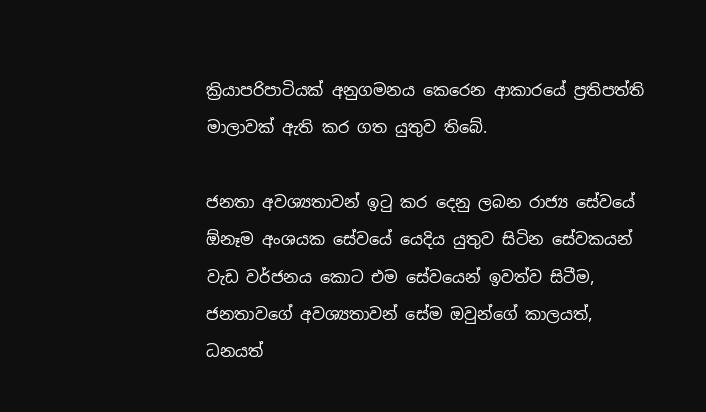ක්‍රියාපරිපාටියක් අනුගමනය කෙරෙන ආකාරයේ ප්‍රතිපත්ති මාලාවක් ඇති කර ගත යුතුව තිබේ.

ජනතා අවශ්‍යතාවන් ඉටු කර දෙනු ලබන රාජ්‍ය සේවයේ  ඕනෑම අංශයක සේවයේ යෙදිය යුතුව සිටින සේවකයන් වැඩ වර්ජනය කොට එම සේවයෙන් ඉවත්ව සිටීම, ජනතාවගේ අවශ්‍යතාවන් සේම ඔවුන්ගේ කාලයත්, ධනයත්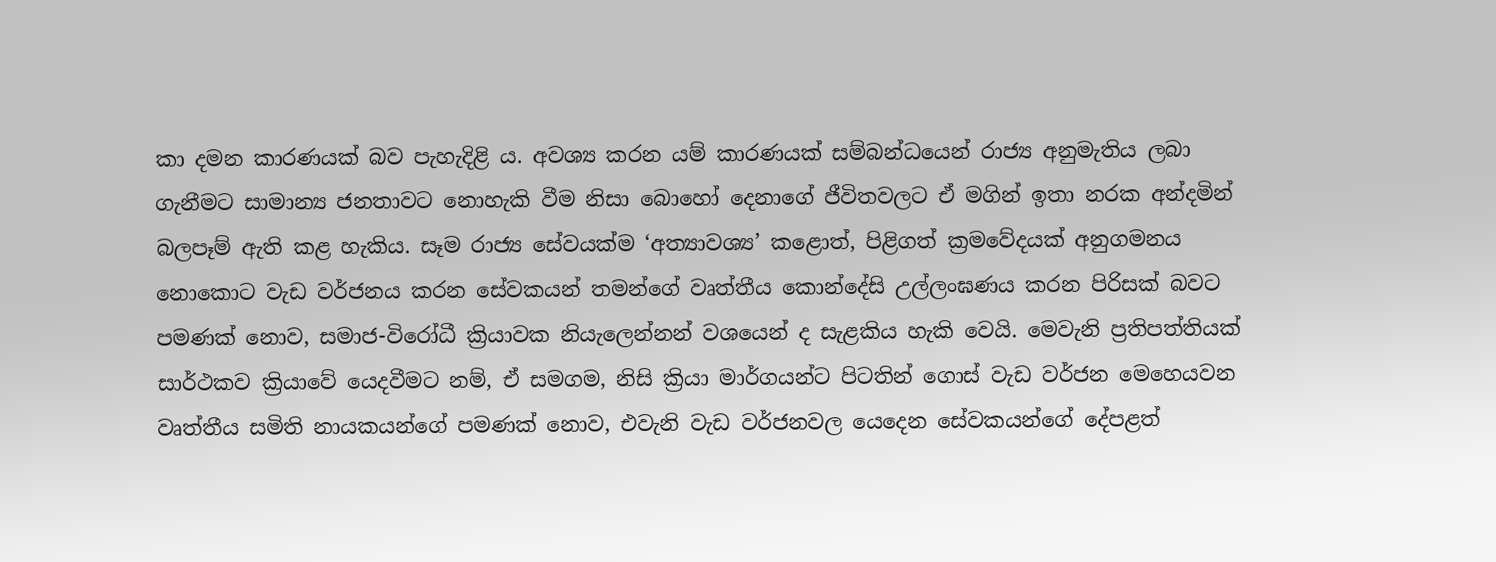කා දමන කාරණයක් බව පැහැදිළි ය. අවශ්‍ය කරන යම් කාරණයක් සම්බන්ධයෙන් රාජ්‍ය අනුමැතිය ලබා ගැනීමට සාමාන්‍ය ජනතාවට නොහැකි වීම නිසා බොහෝ දෙනාගේ ජීවිතවලට ඒ මගින් ඉතා නරක අන්දමින් බලපෑම් ඇති කළ හැකිය. සෑම රාජ්‍ය සේවයක්ම ‘අත්‍යාවශ්‍ය’ කළොත්, පිළිගත් ක්‍රමවේදයක් අනුගමනය නොකොට වැඩ වර්ජනය කරන සේවකයන් තමන්ගේ වෘත්තීය කොන්දේසි උල්ලංඝණය කරන පිරිසක් බවට පමණක් නොව, සමාජ-විරෝධී ක්‍රියාවක නියැලෙන්නන් වශයෙන් ද සැළකිය හැකි වෙයි. මෙවැනි ප්‍රතිපත්තියක් සාර්ථකව ක්‍රියාවේ යෙදවීමට නම්, ඒ සමගම, නිසි ක්‍රියා මාර්ගයන්ට පිටතින් ගොස් වැඩ වර්ජන මෙහෙයවන වෘත්තීය සමිති නායකයන්ගේ පමණක් නොව, එවැනි වැඩ වර්ජනවල යෙදෙන සේවකයන්ගේ දේපළත්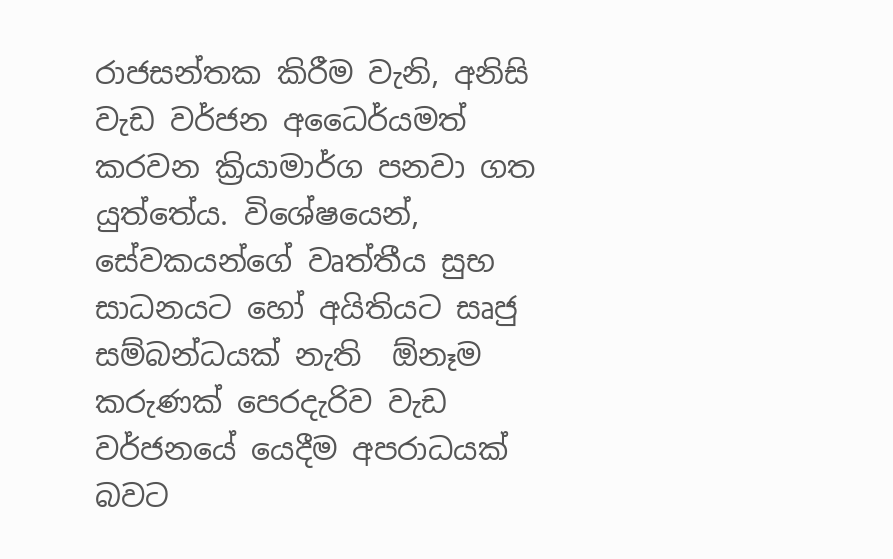රාජසන්තක කිරීම වැනි, අනිසි වැඩ වර්ජන අධෛර්යමත් කරවන ක්‍රියාමාර්ග පනවා ගත යුත්තේය. විශේෂයෙන්, සේවකයන්ගේ වෘත්තීය සුභ සාධනයට හෝ අයිතියට සෘජු සම්බන්ධයක් නැති  ඕනෑම කරුණක් පෙරදැරිව වැඩ වර්ජනයේ යෙදීම අපරාධයක් බවට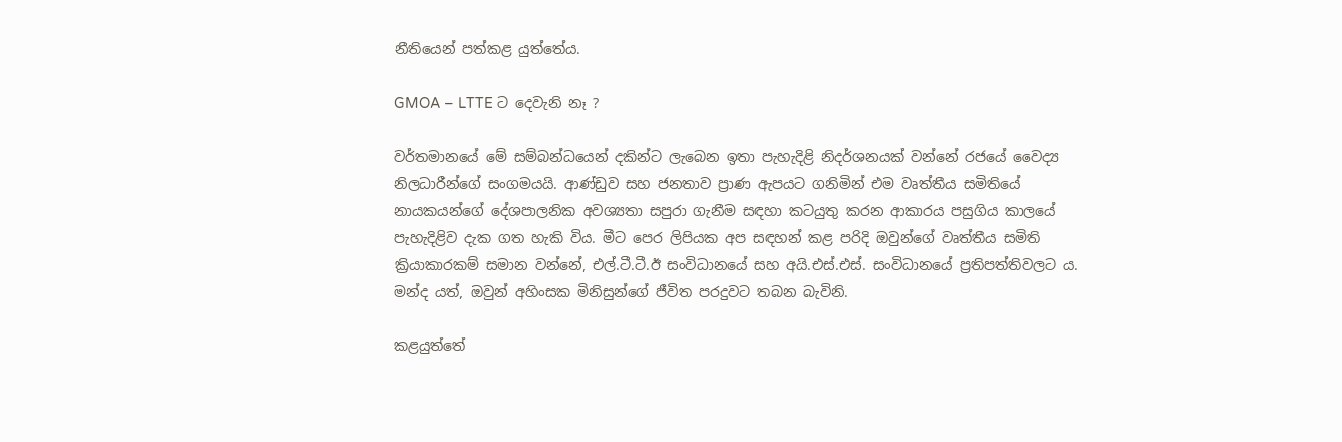නීතියෙන් පත්කළ යුත්තේය.

GMOA – LTTE ට දෙවැනි නෑ ?

වර්තමානයේ මේ සම්බන්ධයෙන් දකින්ට ලැබෙන ඉතා පැහැදිළි නිදර්ශනයක් වන්නේ රජයේ වෛද්‍ය නිලධාරීන්ගේ සංගමයයි. ආණ්ඩුව සහ ජනතාව ප්‍රාණ ඇපයට ගනිමින් එම වෘත්තීය සමිතියේ නායකයන්ගේ දේශපාලනික අවශ්‍යතා සපුරා ගැනීම සඳහා කටයුතු කරන ආකාරය පසුගිය කාලයේ පැහැදිළිව දැක ගත හැකි විය. මීට පෙර ලිපියක අප සඳහන් කළ පරිදි ඔවුන්ගේ වෘත්තීය සමිති ක්‍රියාකාරකම් සමාන වන්නේ, එල්.ටී.ටී.ඊ සංවිධානයේ සහ අයි.එස්.එස්. සංවිධානයේ ප්‍රතිපත්තිවලට ය. මන්ද යත්, ඔවුන් අහිංසක මිනිසුන්ගේ ජීවිත පරදුවට තබන බැවිනි.

කළයුත්තේ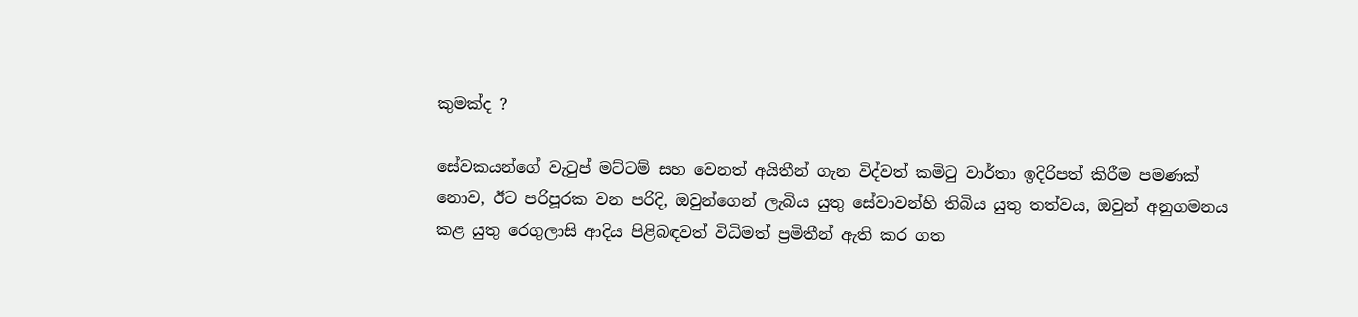කුමක්ද ?

සේවකයන්ගේ වැටුප් මට්ටම් සහ වෙනත් අයිතීන් ගැන විද්වත් කමිටු වාර්තා ඉදිරිපත් කිරීම පමණක් නොව, ඊට පරිපූරක වන පරිදි, ඔවුන්ගෙන් ලැබිය යුතු සේවාවන්හි තිබිය යුතු තත්වය, ඔවුන් අනුගමනය කළ යුතු රෙගුලාසි ආදිය පිළිබඳවත් විධිමත් ප්‍රමිතීන් ඇති කර ගත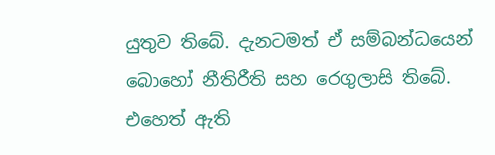යුතුව තිබේ. දැනටමත් ඒ සම්බන්ධයෙන් බොහෝ නීතිරීති සහ රෙගුලාසි තිබේ. එහෙත් ඇති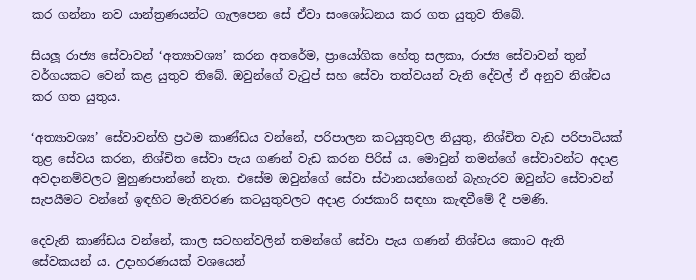කර ගන්නා නව යාන්ත්‍රණයන්ට ගැලපෙන සේ ඒවා සංශෝධනය කර ගත යුතුව තිබේ.

සියලූ රාජ්‍ය සේවාවන් ‘අත්‍යාවශ්‍ය’ කරන අතරේම, ප්‍රායෝගික හේතු සලකා, රාජ්‍ය සේවාවන් තුන් වර්ගයකට වෙන් කළ යුතුව තිබේ. ඔවුන්ගේ වැටුප් සහ සේවා තත්වයන් වැනි දේවල් ඒ අනුව නිශ්චය කර ගත යුතුය.

‘අත්‍යාවශ්‍ය’ සේවාවන්හි ප්‍රථම කාණ්ඩය වන්නේ, පරිපාලන කටයුතුවල නියුතු, නිශ්චිත වැඩ පරිපාටියක් තුළ සේවය කරන, නිශ්චිත සේවා පැය ගණන් වැඩ කරන පිරිස් ය. මොවුන් තමන්ගේ සේවාවන්ට අදාළ අවදානම්වලට මුහුණපාන්නේ නැත. එසේම ඔවුන්ගේ සේවා ස්ථානයන්ගෙන් බැහැරව ඔවුන්ට සේවාවන් සැපයීමට වන්නේ ඉඳහිට මැතිවරණ කටයුතුවලට අදාළ රාජකාරි සඳහා කැඳවීමේ දී පමණි.

දෙවැනි කාණ්ඩය වන්නේ, කාල සටහන්වලින් තමන්ගේ සේවා පැය ගණන් නිශ්චය කොට ඇති සේවකයන් ය. උදාහරණයක් වශයෙන්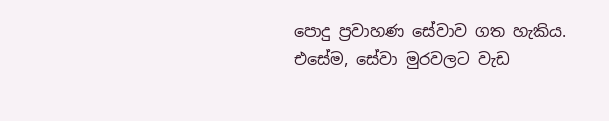පොදු ප්‍රවාහණ සේවාව ගත හැකිය. එසේම, සේවා මුරවලට වැඩ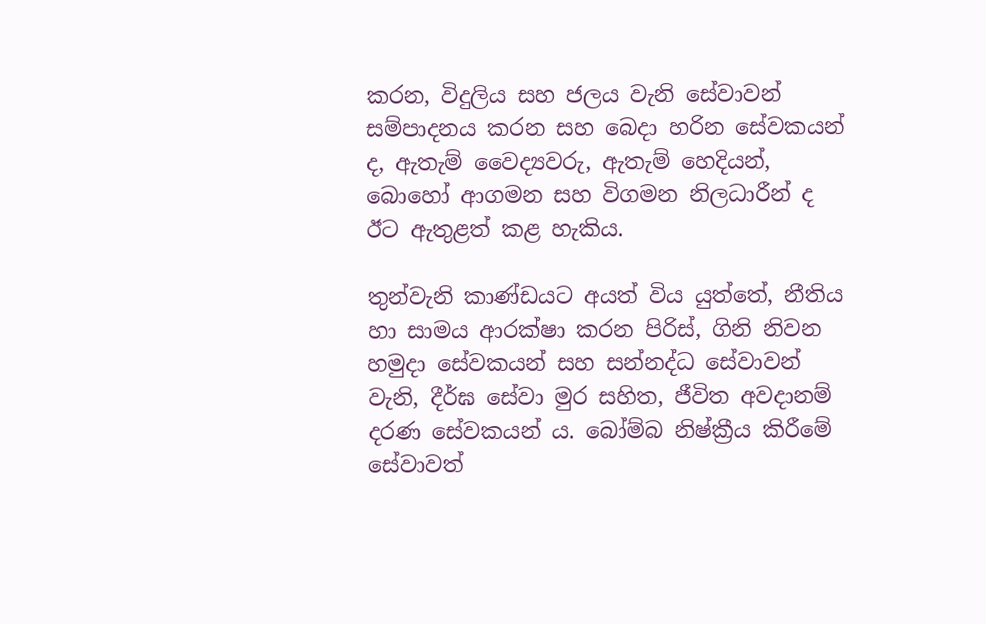කරන, විදුලිය සහ ජලය වැනි සේවාවන් සම්පාදනය කරන සහ බෙදා හරින සේවකයන් ද, ඇතැම් වෛද්‍යවරු, ඇතැම් හෙදියන්, බොහෝ ආගමන සහ විගමන නිලධාරීන් ද ඊට ඇතුළත් කළ හැකිය.

තුන්වැනි කාණ්ඩයට අයත් විය යුත්තේ, නීතිය හා සාමය ආරක්ෂා කරන පිරිස්, ගිනි නිවන හමුදා සේවකයන් සහ සන්නද්ධ සේවාවන් වැනි, දීර්ඝ සේවා මුර සහිත, ජීවිත අවදානම් දරණ සේවකයන් ය. බෝම්බ නිෂ්ක්‍රීය කිරීමේ සේවාවත්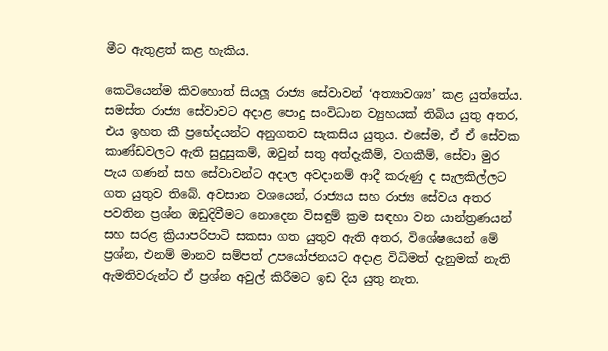මීට ඇතුළත් කළ හැකිය.

කෙටියෙන්ම කිවහොත් සියලූ රාජ්‍ය සේවාවන් ‘අත්‍යාවශ්‍ය’ කළ යුත්තේය. සමස්ත රාජ්‍ය සේවාවට අදාළ පොදු සංවිධාන ව්‍යුහයක් තිබිය යුතු අතර, එය ඉහත කී ප්‍රභේදයන්ට අනුගතව සැකසිය යුතුය. එසේම, ඒ ඒ සේවක කාණ්ඩවලට ඇති සුදුසුකම්, ඔවුන් සතු අත්දැකීම්, වගකීම්, සේවා මුර පැය ගණන් සහ සේවාවන්ට අදාල අවදානම් ආදී කරුණු ද සැලකිල්ලට ගත යුතුව තිබේ. අවසාන වශයෙන්, රාජ්‍යය සහ රාජ්‍ය සේවය අතර පවතින ප්‍රශ්න ඔඩුදිවීමට නොදෙන විසඳුම් ක්‍රම සඳහා වන යාන්ත්‍රණයන් සහ සරළ ක්‍රියාපරිපාටි සකසා ගත යුතුව ඇති අතර, විශේෂයෙන් මේ ප්‍රශ්න, එනම් මානව සම්පත් උපයෝජනයට අදාළ විධිමත් දැනුමක් නැති ඇමතිවරුන්ට ඒ ප්‍රශ්න අවුල් කිරීමට ඉඩ දිය යුතු නැත.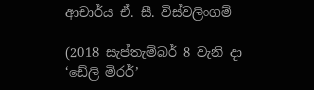ආචාර්ය ඒ. සී. විස්වලිංගම්

(2018 සැප්තැම්බර් 8 වැනි දා ‘ඩේලි මිරර්’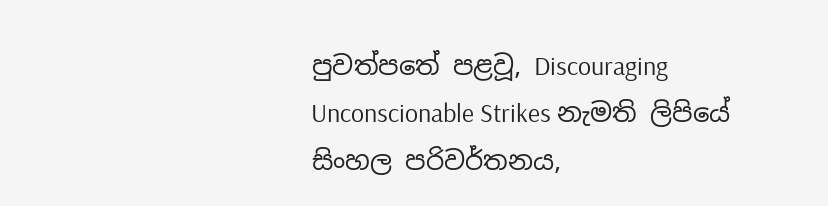පුවත්පතේ පළවූ, Discouraging Unconscionable Strikes නැමති ලිපියේ සිංහල පරිවර්තනය,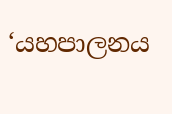‘යහපාලනය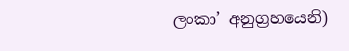ලංකා’ අනුග්‍රහයෙනි)